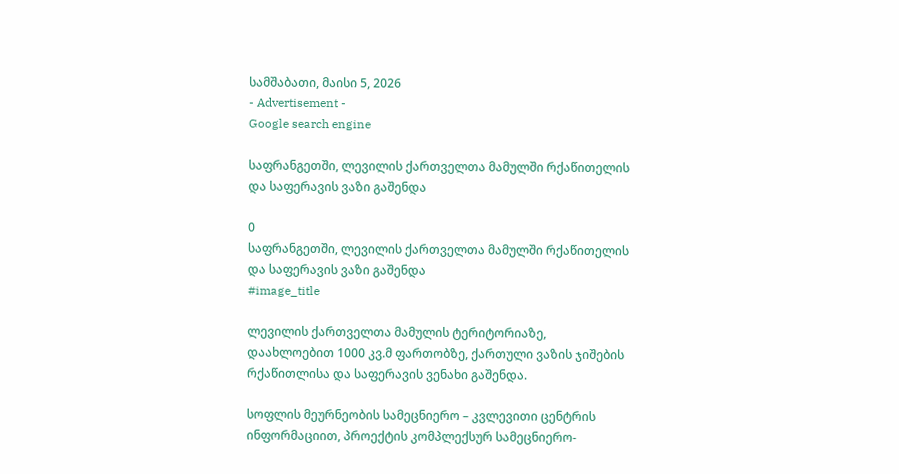სამშაბათი, მაისი 5, 2026
- Advertisement -
Google search engine

საფრანგეთში, ლევილის ქართველთა მამულში რქაწითელის და საფერავის ვაზი გაშენდა

0
საფრანგეთში, ლევილის ქართველთა მამულში რქაწითელის და საფერავის ვაზი გაშენდა
#image_title

ლევილის ქართველთა მამულის ტერიტორიაზე, დაახლოებით 1000 კვ.მ ფართობზე, ქართული ვაზის ჯიშების რქაწითლისა და საფერავის ვენახი გაშენდა.

სოფლის მეურნეობის სამეცნიერო – კვლევითი ცენტრის ინფორმაციით, პროექტის კომპლექსურ სამეცნიერო-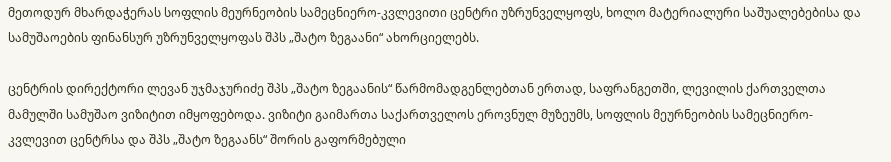მეთოდურ მხარდაჭერას სოფლის მეურნეობის სამეცნიერო-კვლევითი ცენტრი უზრუნველყოფს, ხოლო მატერიალური საშუალებებისა და სამუშაოების ფინანსურ უზრუნველყოფას შპს „შატო ზეგაანი“ ახორციელებს.

ცენტრის დირექტორი ლევან უჯმაჯურიძე შპს „შატო ზეგაანის“ წარმომადგენლებთან ერთად, საფრანგეთში, ლევილის ქართველთა მამულში სამუშაო ვიზიტით იმყოფებოდა. ვიზიტი გაიმართა საქართველოს ეროვნულ მუზეუმს, სოფლის მეურნეობის სამეცნიერო-კვლევით ცენტრსა და შპს „შატო ზეგაანს“ შორის გაფორმებული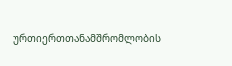ურთიერთთანამშრომლობის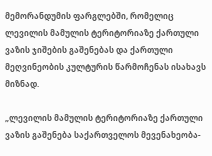მემორანდუმის ფარგლებში, რომელიც ლევილის მამულის ტერიტორიაზე ქართული ვაზის ჯიშების გაშენებას და ქართული მეღვინეობის კულტურის წარმოჩენას ისახავს მიზნად.

„ლევილის მამულის ტერიტორიაზე ქართული ვაზის გაშენება საქართველოს მევენახეობა-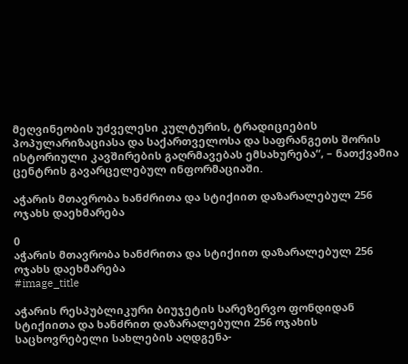მეღვინეობის უძველესი კულტურის, ტრადიციების პოპულარიზაციასა და საქართველოსა და საფრანგეთს შორის ისტორიული კავშირების გაღრმავებას ემსახურება“, – ნათქვამია ცენტრის გავარცელებულ ინფორმაციაში.

აჭარის მთავრობა ხანძრითა და სტიქიით დაზარალებულ 256 ოჯახს დაეხმარება

0
აჭარის მთავრობა ხანძრითა და სტიქიით დაზარალებულ 256 ოჯახს დაეხმარება
#image_title

აჭარის რესპუბლიკური ბიუჯეტის სარეზერვო ფონდიდან სტიქიითა და ხანძრით დაზარალებული 256 ოჯახის საცხოვრებელი სახლების აღდგენა-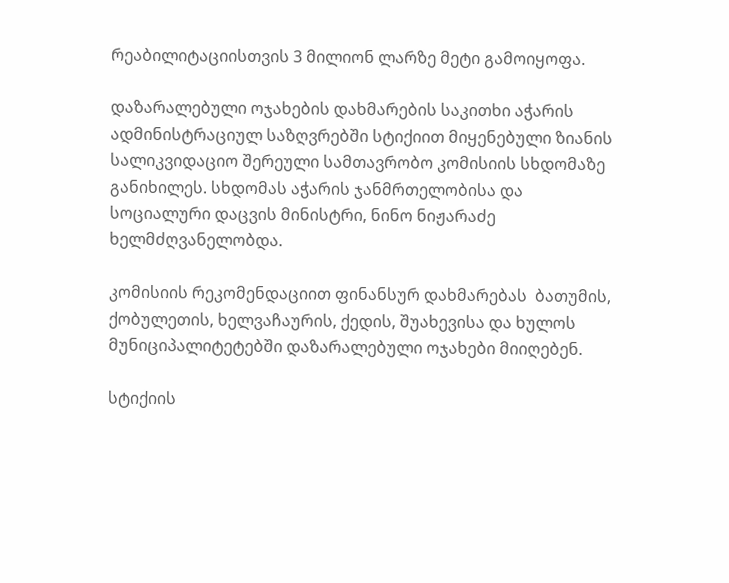რეაბილიტაციისთვის 3 მილიონ ლარზე მეტი გამოიყოფა.

დაზარალებული ოჯახების დახმარების საკითხი აჭარის ადმინისტრაციულ საზღვრებში სტიქიით მიყენებული ზიანის სალიკვიდაციო შერეული სამთავრობო კომისიის სხდომაზე განიხილეს. სხდომას აჭარის ჯანმრთელობისა და სოციალური დაცვის მინისტრი, ნინო ნიჟარაძე ხელმძღვანელობდა.

კომისიის რეკომენდაციით ფინანსურ დახმარებას  ბათუმის, ქობულეთის, ხელვაჩაურის, ქედის, შუახევისა და ხულოს მუნიციპალიტეტებში დაზარალებული ოჯახები მიიღებენ.

სტიქიის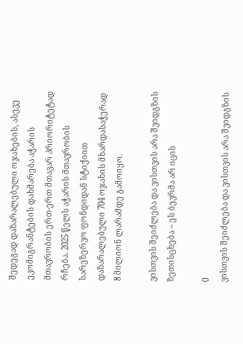შედეგად დაზარალებული ოჯახების, ასევე ეკომიგრანტების დახმარება აჭარის მთავრობის ერთ-ერთ მთავარ პრიორიტეტად რჩება. 2025 წელს აჭარის მთავრობის სარეზერვო ფონდიდან სტიქიით დაზარალებული 704 ოჯახის მხარდასაჭერად 8 მილიონ ლარამდე გამოიყო.

ვისთვის შეიძლება და ვისთვის არა შვიდგზის ზეთისცხება – ეს ბევრმა არ იცის

0
ვისთვის შეიძლება და ვისთვის არა შვიდგზის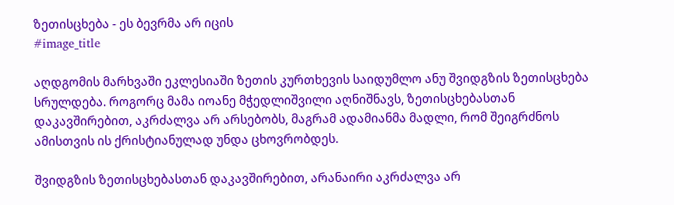ზეთისცხება - ეს ბევრმა არ იცის
#image_title

აღდგომის მარხვაში ეკლესიაში ზეთის კურთხევის საიდუმლო ანუ შვიდგზის ზეთისცხება სრულდება. როგორც მამა იოანე მჭედლიშვილი აღნიშნავს, ზეთისცხებასთან დაკავშირებით, აკრძალვა არ არსებობს, მაგრამ ადამიანმა მადლი, რომ შეიგრძნოს ამისთვის ის ქრისტიანულად უნდა ცხოვრობდეს.

შვიდგზის ზეთისცხებასთან დაკავშირებით, არანაირი აკრძალვა არ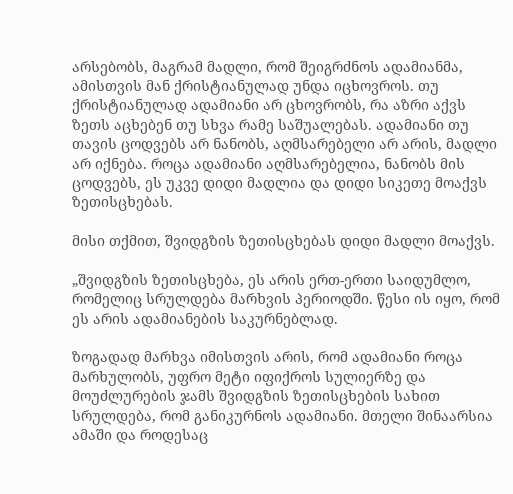არსებობს, მაგრამ მადლი, რომ შეიგრძნოს ადამიანმა, ამისთვის მან ქრისტიანულად უნდა იცხოვროს. თუ ქრისტიანულად ადამიანი არ ცხოვრობს, რა აზრი აქვს ზეთს აცხებენ თუ სხვა რამე საშუალებას. ადამიანი თუ თავის ცოდვებს არ ნანობს, აღმსარებელი არ არის, მადლი არ იქნება. როცა ადამიანი აღმსარებელია, ნანობს მის ცოდვებს, ეს უკვე დიდი მადლია და დიდი სიკეთე მოაქვს ზეთისცხებას.

მისი თქმით, შვიდგზის ზეთისცხებას დიდი მადლი მოაქვს.

„შვიდგზის ზეთისცხება, ეს არის ერთ-ერთი საიდუმლო, რომელიც სრულდება მარხვის პერიოდში. წესი ის იყო, რომ ეს არის ადამიანების საკურნებლად.

ზოგადად მარხვა იმისთვის არის, რომ ადამიანი როცა მარხულობს, უფრო მეტი იფიქროს სულიერზე და მოუძლურების ჯამს შვიდგზის ზეთისცხების სახით სრულდება, რომ განიკურნოს ადამიანი. მთელი შინაარსია ამაში და როდესაც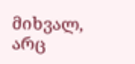მიხვალ, არც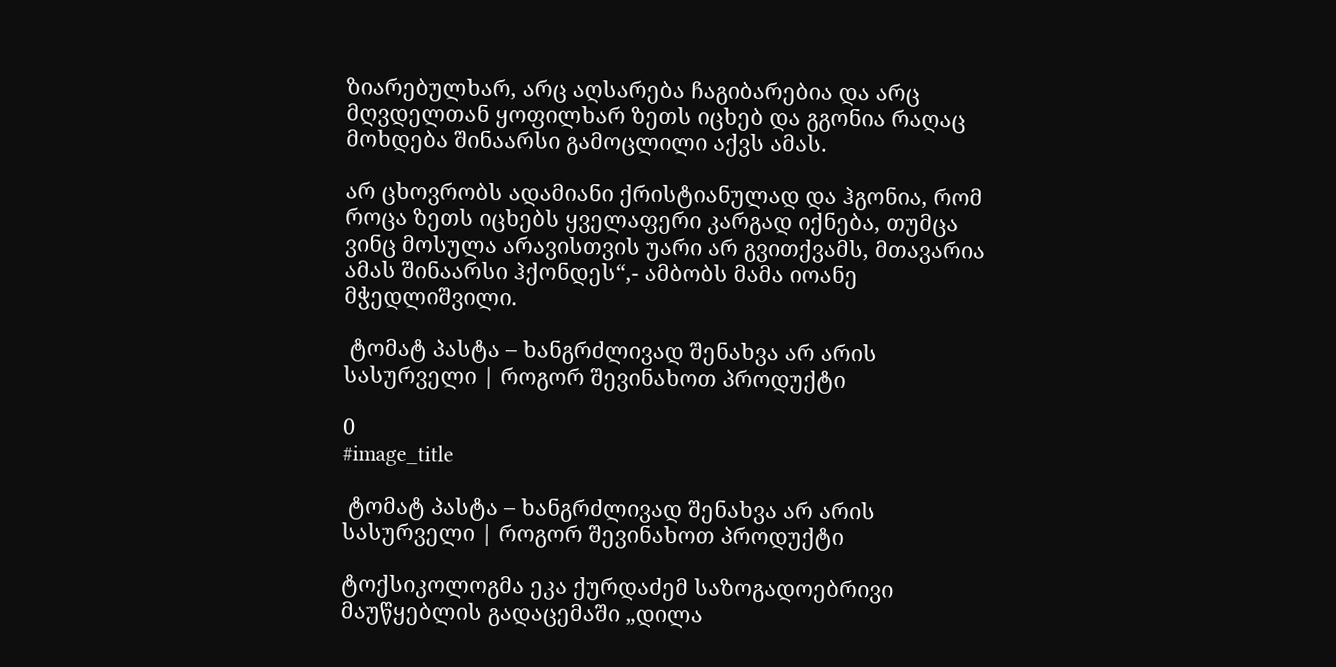ზიარებულხარ, არც აღსარება ჩაგიბარებია და არც მღვდელთან ყოფილხარ ზეთს იცხებ და გგონია რაღაც მოხდება შინაარსი გამოცლილი აქვს ამას.

არ ცხოვრობს ადამიანი ქრისტიანულად და ჰგონია, რომ როცა ზეთს იცხებს ყველაფერი კარგად იქნება, თუმცა ვინც მოსულა არავისთვის უარი არ გვითქვამს, მთავარია ამას შინაარსი ჰქონდეს“,- ამბობს მამა იოანე მჭედლიშვილი.

 ტომატ პასტა – ხანგრძლივად შენახვა არ არის სასურველი | როგორ შევინახოთ პროდუქტი

0
#image_title

 ტომატ პასტა – ხანგრძლივად შენახვა არ არის სასურველი | როგორ შევინახოთ პროდუქტი

ტოქსიკოლოგმა ეკა ქურდაძემ საზოგადოებრივი მაუწყებლის გადაცემაში „დილა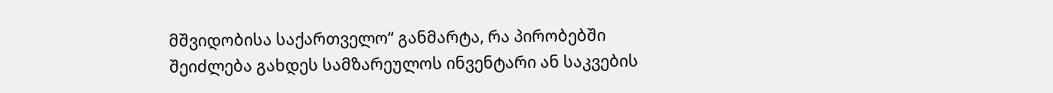მშვიდობისა საქართველო“ განმარტა, რა პირობებში შეიძლება გახდეს სამზარეულოს ინვენტარი ან საკვების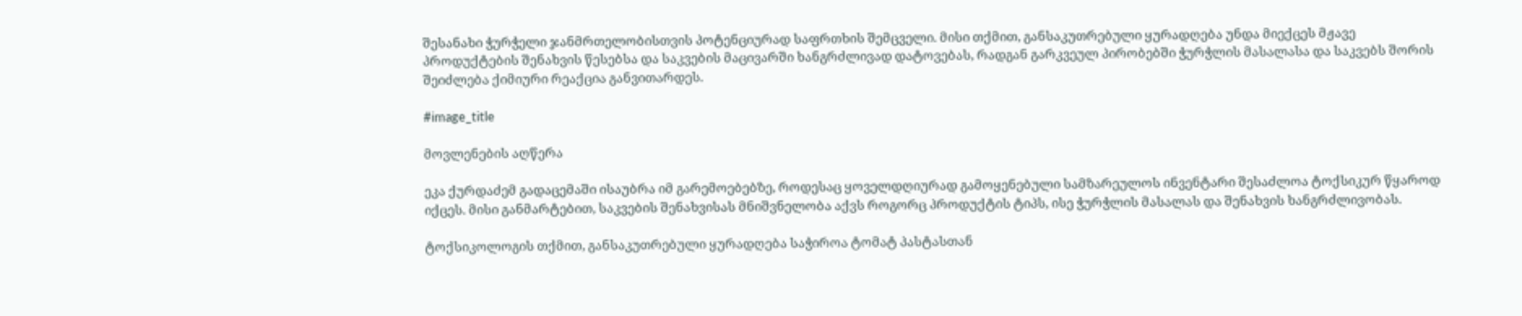შესანახი ჭურჭელი ჯანმრთელობისთვის პოტენციურად საფრთხის შემცველი. მისი თქმით, განსაკუთრებული ყურადღება უნდა მიექცეს მჟავე პროდუქტების შენახვის წესებსა და საკვების მაცივარში ხანგრძლივად დატოვებას, რადგან გარკვეულ პირობებში ჭურჭლის მასალასა და საკვებს შორის შეიძლება ქიმიური რეაქცია განვითარდეს.

#image_title

მოვლენების აღწერა

ეკა ქურდაძემ გადაცემაში ისაუბრა იმ გარემოებებზე, როდესაც ყოველდღიურად გამოყენებული სამზარეულოს ინვენტარი შესაძლოა ტოქსიკურ წყაროდ იქცეს. მისი განმარტებით, საკვების შენახვისას მნიშვნელობა აქვს როგორც პროდუქტის ტიპს, ისე ჭურჭლის მასალას და შენახვის ხანგრძლივობას.

ტოქსიკოლოგის თქმით, განსაკუთრებული ყურადღება საჭიროა ტომატ პასტასთან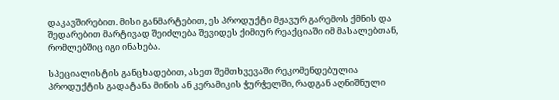დაკავშირებით. მისი განმარტებით, ეს პროდუქტი მჟავურ გარემოს ქმნის და შედარებით მარტივად შეიძლება შევიდეს ქიმიურ რეაქციაში იმ მასალებთან, რომლებშიც იგი ინახება.

სპეციალისტის განცხადებით, ასეთ შემთხვევაში რეკომენდებულია პროდუქტის გადატანა მინის ან კერამიკის ჭურჭელში, რადგან აღნიშნული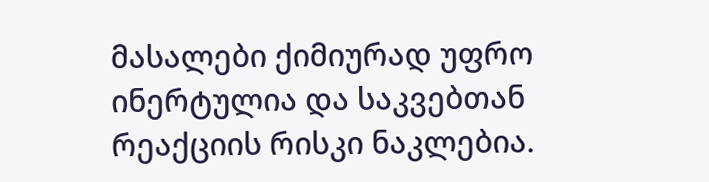მასალები ქიმიურად უფრო ინერტულია და საკვებთან რეაქციის რისკი ნაკლებია.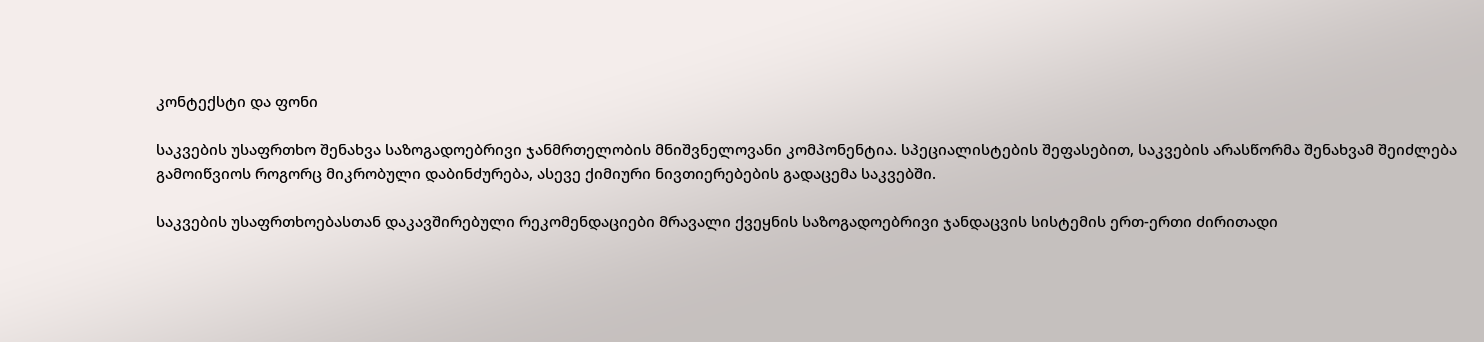კონტექსტი და ფონი

საკვების უსაფრთხო შენახვა საზოგადოებრივი ჯანმრთელობის მნიშვნელოვანი კომპონენტია. სპეციალისტების შეფასებით, საკვების არასწორმა შენახვამ შეიძლება გამოიწვიოს როგორც მიკრობული დაბინძურება, ასევე ქიმიური ნივთიერებების გადაცემა საკვებში.

საკვების უსაფრთხოებასთან დაკავშირებული რეკომენდაციები მრავალი ქვეყნის საზოგადოებრივი ჯანდაცვის სისტემის ერთ-ერთი ძირითადი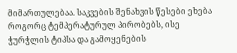მიმართულებაა. საკვების შენახვის წესები ეხება როგორც ტემპერატურულ პირობებს, ისე ჭურჭლის ტიპსა და გამოყენების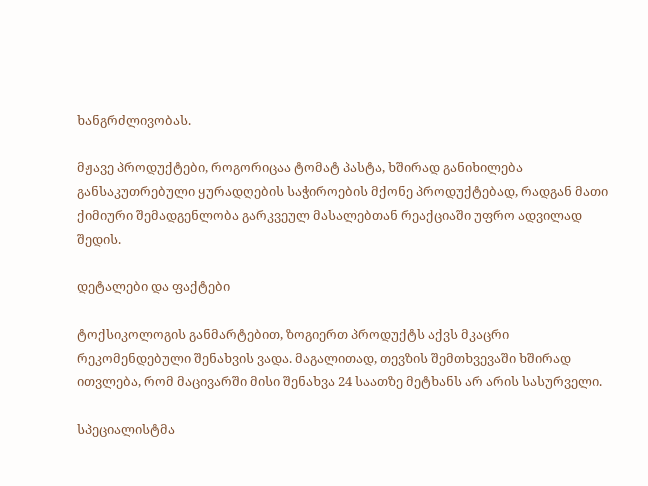ხანგრძლივობას.

მჟავე პროდუქტები, როგორიცაა ტომატ პასტა, ხშირად განიხილება განსაკუთრებული ყურადღების საჭიროების მქონე პროდუქტებად, რადგან მათი ქიმიური შემადგენლობა გარკვეულ მასალებთან რეაქციაში უფრო ადვილად შედის.

დეტალები და ფაქტები

ტოქსიკოლოგის განმარტებით, ზოგიერთ პროდუქტს აქვს მკაცრი რეკომენდებული შენახვის ვადა. მაგალითად, თევზის შემთხვევაში ხშირად ითვლება, რომ მაცივარში მისი შენახვა 24 საათზე მეტხანს არ არის სასურველი.

სპეციალისტმა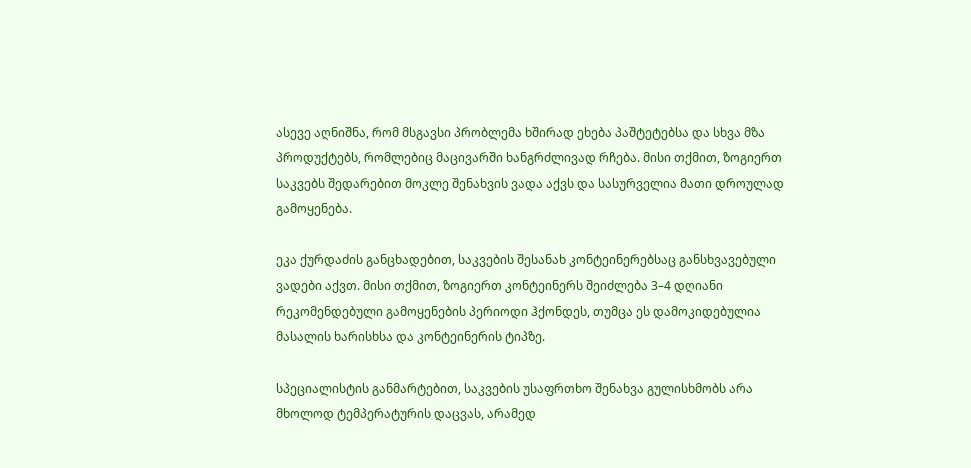ასევე აღნიშნა, რომ მსგავსი პრობლემა ხშირად ეხება პაშტეტებსა და სხვა მზა პროდუქტებს, რომლებიც მაცივარში ხანგრძლივად რჩება. მისი თქმით, ზოგიერთ საკვებს შედარებით მოკლე შენახვის ვადა აქვს და სასურველია მათი დროულად გამოყენება.

ეკა ქურდაძის განცხადებით, საკვების შესანახ კონტეინერებსაც განსხვავებული ვადები აქვთ. მისი თქმით, ზოგიერთ კონტეინერს შეიძლება 3–4 დღიანი რეკომენდებული გამოყენების პერიოდი ჰქონდეს, თუმცა ეს დამოკიდებულია მასალის ხარისხსა და კონტეინერის ტიპზე.

სპეციალისტის განმარტებით, საკვების უსაფრთხო შენახვა გულისხმობს არა მხოლოდ ტემპერატურის დაცვას, არამედ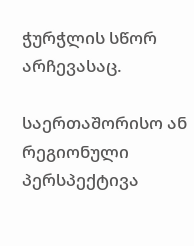ჭურჭლის სწორ არჩევასაც.

საერთაშორისო ან რეგიონული პერსპექტივა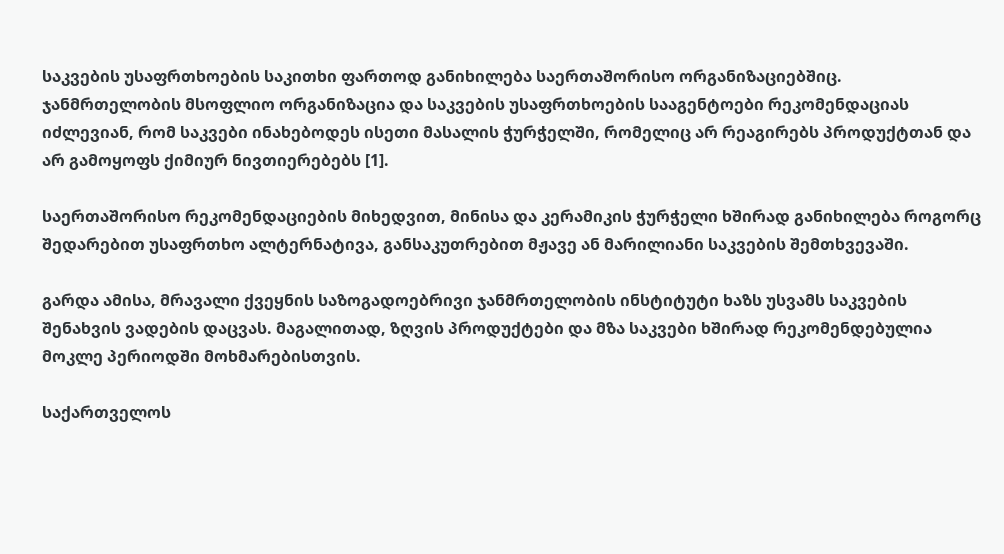საკვების უსაფრთხოების საკითხი ფართოდ განიხილება საერთაშორისო ორგანიზაციებშიც. ჯანმრთელობის მსოფლიო ორგანიზაცია და საკვების უსაფრთხოების სააგენტოები რეკომენდაციას იძლევიან, რომ საკვები ინახებოდეს ისეთი მასალის ჭურჭელში, რომელიც არ რეაგირებს პროდუქტთან და არ გამოყოფს ქიმიურ ნივთიერებებს [1].

საერთაშორისო რეკომენდაციების მიხედვით, მინისა და კერამიკის ჭურჭელი ხშირად განიხილება როგორც შედარებით უსაფრთხო ალტერნატივა, განსაკუთრებით მჟავე ან მარილიანი საკვების შემთხვევაში.

გარდა ამისა, მრავალი ქვეყნის საზოგადოებრივი ჯანმრთელობის ინსტიტუტი ხაზს უსვამს საკვების შენახვის ვადების დაცვას. მაგალითად, ზღვის პროდუქტები და მზა საკვები ხშირად რეკომენდებულია მოკლე პერიოდში მოხმარებისთვის.

საქართველოს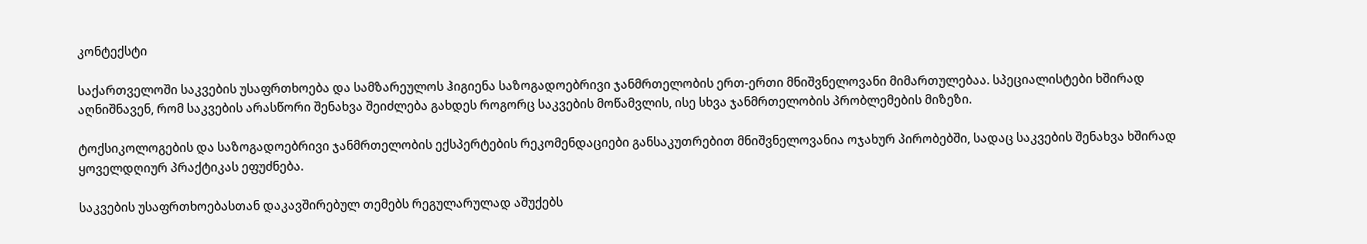კონტექსტი

საქართველოში საკვების უსაფრთხოება და სამზარეულოს ჰიგიენა საზოგადოებრივი ჯანმრთელობის ერთ-ერთი მნიშვნელოვანი მიმართულებაა. სპეციალისტები ხშირად აღნიშნავენ, რომ საკვების არასწორი შენახვა შეიძლება გახდეს როგორც საკვების მოწამვლის, ისე სხვა ჯანმრთელობის პრობლემების მიზეზი.

ტოქსიკოლოგების და საზოგადოებრივი ჯანმრთელობის ექსპერტების რეკომენდაციები განსაკუთრებით მნიშვნელოვანია ოჯახურ პირობებში, სადაც საკვების შენახვა ხშირად ყოველდღიურ პრაქტიკას ეფუძნება.

საკვების უსაფრთხოებასთან დაკავშირებულ თემებს რეგულარულად აშუქებს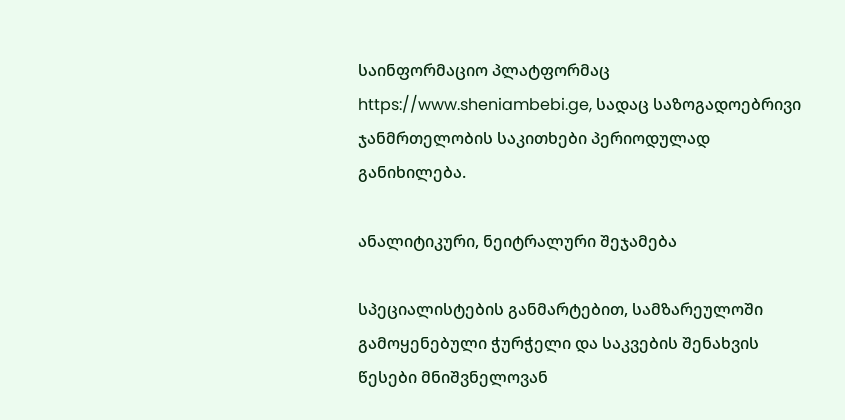საინფორმაციო პლატფორმაც https://www.sheniambebi.ge, სადაც საზოგადოებრივი ჯანმრთელობის საკითხები პერიოდულად განიხილება.

ანალიტიკური, ნეიტრალური შეჯამება

სპეციალისტების განმარტებით, სამზარეულოში გამოყენებული ჭურჭელი და საკვების შენახვის წესები მნიშვნელოვან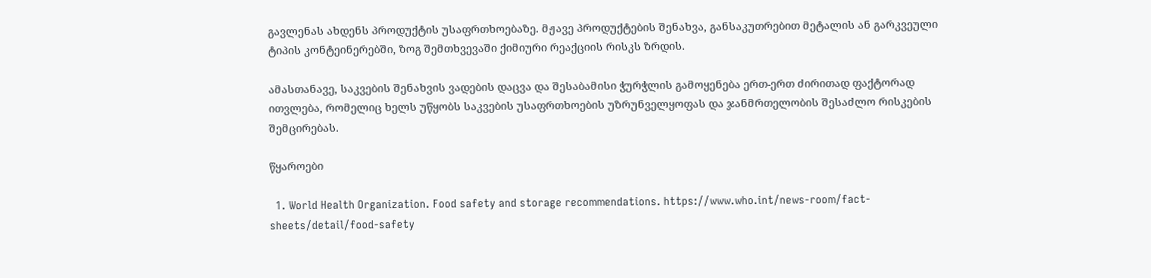გავლენას ახდენს პროდუქტის უსაფრთხოებაზე. მჟავე პროდუქტების შენახვა, განსაკუთრებით მეტალის ან გარკვეული ტიპის კონტეინერებში, ზოგ შემთხვევაში ქიმიური რეაქციის რისკს ზრდის.

ამასთანავე, საკვების შენახვის ვადების დაცვა და შესაბამისი ჭურჭლის გამოყენება ერთ-ერთ ძირითად ფაქტორად ითვლება, რომელიც ხელს უწყობს საკვების უსაფრთხოების უზრუნველყოფას და ჯანმრთელობის შესაძლო რისკების შემცირებას.

წყაროები

  1. World Health Organization. Food safety and storage recommendations. https://www.who.int/news-room/fact-sheets/detail/food-safety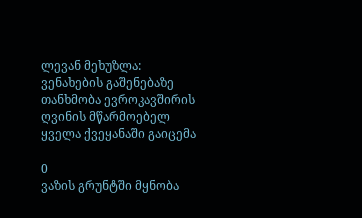ლევან მეხუზლა: ვენახების გაშენებაზე თანხმობა ევროკავშირის ღვინის მწარმოებელ ყველა ქვეყანაში გაიცემა

0
ვაზის გრუნტში მყნობა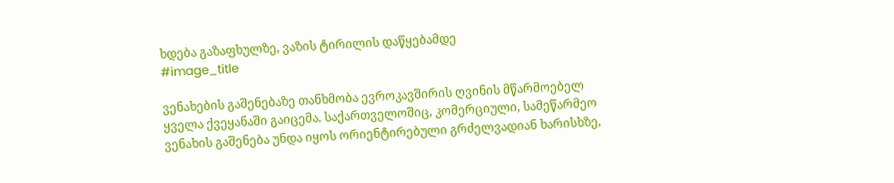ხდება გაზაფხულზე, ვაზის ტირილის დაწყებამდე
#image_title

ვენახების გაშენებაზე თანხმობა ევროკავშირის ღვინის მწარმოებელ ყველა ქვეყანაში გაიცემა. საქართველოშიც, კომერციული, სამეწარმეო ვენახის გაშენება უნდა იყოს ორიენტირებული გრძელვადიან ხარისხზე,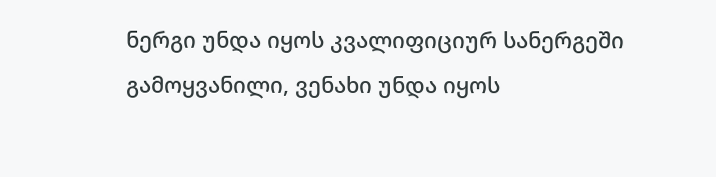ნერგი უნდა იყოს კვალიფიციურ სანერგეში გამოყვანილი, ვენახი უნდა იყოს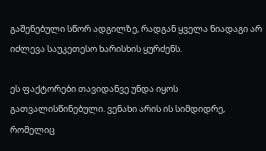გაშენებული სწორ ადგილზე, რადგან ყველა ნიადაგი არ იძლევა საუკეთესო ხარისხის ყურძენს.

ეს ფაქტორები თავიდანვე უნდა იყოს გათვალისწინებული. ვენახი არის ის სიმდიდრე, რომელიც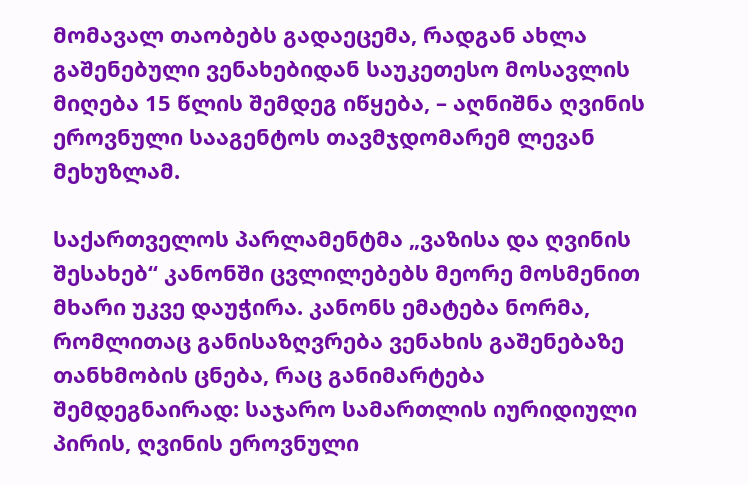მომავალ თაობებს გადაეცემა, რადგან ახლა გაშენებული ვენახებიდან საუკეთესო მოსავლის მიღება 15 წლის შემდეგ იწყება, – აღნიშნა ღვინის ეროვნული სააგენტოს თავმჯდომარემ ლევან მეხუზლამ.

საქართველოს პარლამენტმა „ვაზისა და ღვინის შესახებ“ კანონში ცვლილებებს მეორე მოსმენით მხარი უკვე დაუჭირა. კანონს ემატება ნორმა, რომლითაც განისაზღვრება ვენახის გაშენებაზე თანხმობის ცნება, რაც განიმარტება შემდეგნაირად: საჯარო სამართლის იურიდიული პირის, ღვინის ეროვნული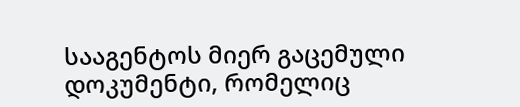სააგენტოს მიერ გაცემული დოკუმენტი, რომელიც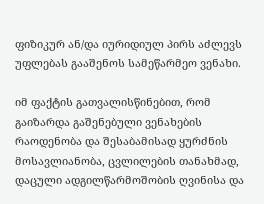ფიზიკურ ან/და იურიდიულ პირს აძლევს უფლებას გააშენოს სამეწარმეო ვენახი.

იმ ფაქტის გათვალისწინებით, რომ გაიზარდა გაშენებული ვენახების რაოდენობა და შესაბამისად ყურძნის მოსავლიანობა, ცვლილების თანახმად, დაცული ადგილწარმოშობის ღვინისა და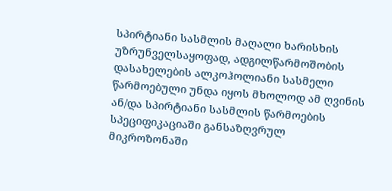სპირტიანი სასმლის მაღალი ხარისხის უზრუნველსაყოფად, ადგილწარმოშობის დასახელების ალკოჰოლიანი სასმელი წარმოებული უნდა იყოს მხოლოდ ამ ღვინის ან/და სპირტიანი სასმლის წარმოების სპეციფიკაციაში განსაზღვრულ მიკროზონაში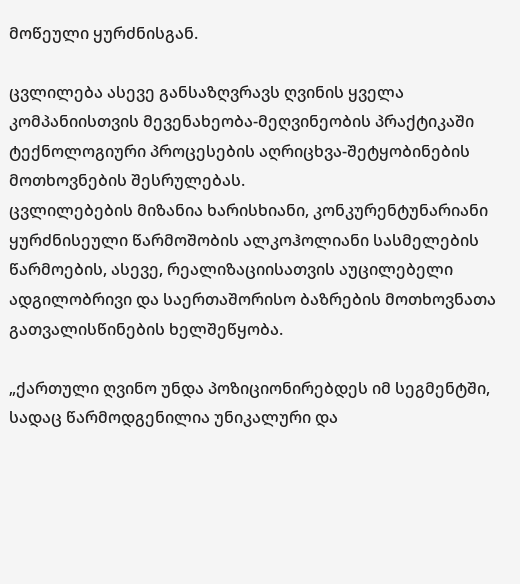მოწეული ყურძნისგან.

ცვლილება ასევე განსაზღვრავს ღვინის ყველა კომპანიისთვის მევენახეობა-მეღვინეობის პრაქტიკაში ტექნოლოგიური პროცესების აღრიცხვა-შეტყობინების მოთხოვნების შესრულებას.
ცვლილებების მიზანია ხარისხიანი, კონკურენტუნარიანი ყურძნისეული წარმოშობის ალკოჰოლიანი სასმელების წარმოების, ასევე, რეალიზაციისათვის აუცილებელი ადგილობრივი და საერთაშორისო ბაზრების მოთხოვნათა გათვალისწინების ხელშეწყობა.

„ქართული ღვინო უნდა პოზიციონირებდეს იმ სეგმენტში, სადაც წარმოდგენილია უნიკალური და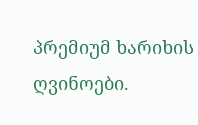პრემიუმ ხარიხის ღვინოები.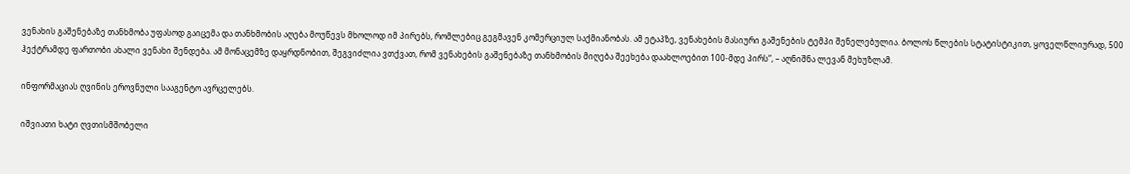ვენახის გაშენებაზე თანხმობა უფასოდ გაიცემა და თანხმობის აღება მოუწევს მხოლოდ იმ პირებს, რომლებიც გეგმავენ კომერციულ საქმიანობას. ამ ეტაპზე, ვენახების მასიური გაშენების ტემპი შენელებულია. ბოლოს წლების სტატისტიკით, ყოველწლიურად, 500 ჰექტრამდე ფართობი ახალი ვენახი შენდება. ამ მონაცემზე დაყრდნობით, შეგვიძლია ვთქვათ, რომ ვენახების გაშენებაზე თანხმობის მიღება შეეხება დაახლოებით 100-მდე პირს“, – აღნიშნა ლევან მეხუზლამ.

ინფორმაციას ღვინის ეროვნული სააგენტო ავრცელებს.

იშვიათი ხატი ღვთისმშობელი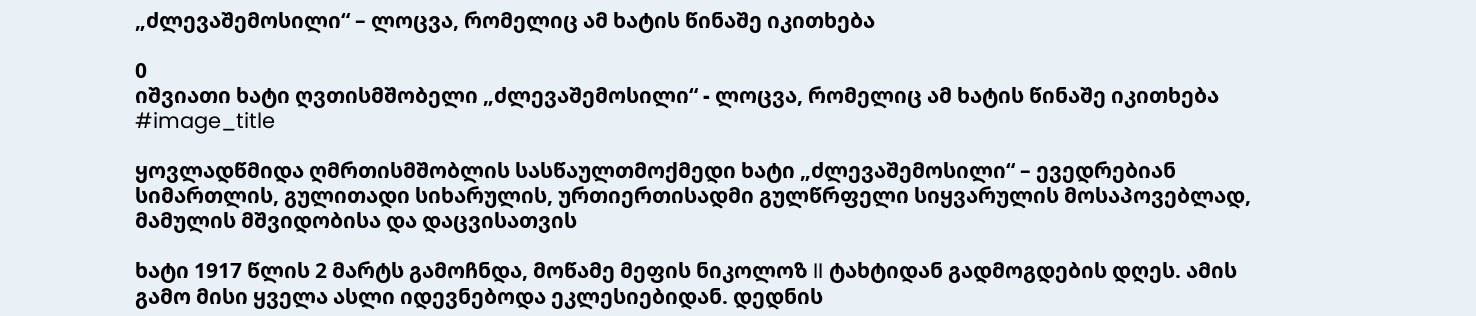„ძლევაშემოსილი“ – ლოცვა, რომელიც ამ ხატის წინაშე იკითხება

0
იშვიათი ხატი ღვთისმშობელი „ძლევაშემოსილი“ - ლოცვა, რომელიც ამ ხატის წინაშე იკითხება
#image_title

ყოვლადწმიდა ღმრთისმშობლის სასწაულთმოქმედი ხატი „ძლევაშემოსილი“ – ევედრებიან სიმართლის, გულითადი სიხარულის, ურთიერთისადმი გულწრფელი სიყვარულის მოსაპოვებლად, მამულის მშვიდობისა და დაცვისათვის

ხატი 1917 წლის 2 მარტს გამოჩნდა, მოწამე მეფის ნიკოლოზ II ტახტიდან გადმოგდების დღეს. ამის გამო მისი ყველა ასლი იდევნებოდა ეკლესიებიდან. დედნის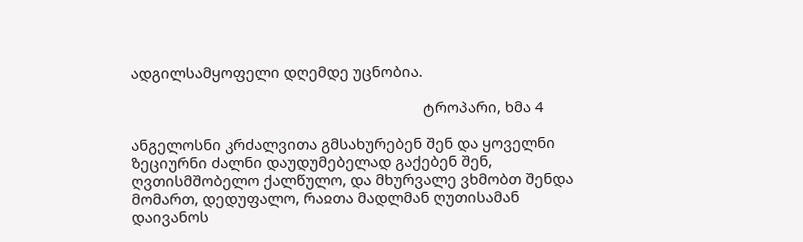ადგილსამყოფელი დღემდე უცნობია.

                                                                         ტროპარი, ხმა 4

ანგელოსნი კრძალვითა გმსახურებენ შენ და ყოველნი ზეციურნი ძალნი დაუდუმებელად გაქებენ შენ, ღვთისმშობელო ქალწულო, და მხურვალე ვხმობთ შენდა მომართ, დედუფალო, რაჲთა მადლმან ღუთისამან დაივანოს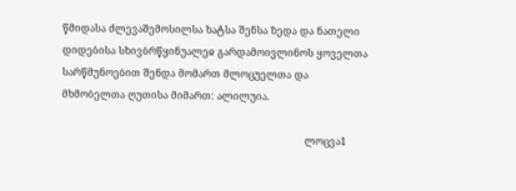წმიდასა ძლევაშემოსილსა ხატსა შენსა ზედა და ნათელი დიდებისა სხივბრწყინუალეჲ გარდამოივლინოს ყოველთა სარწმუნოებით შენდა მომართ მლოცუელთა და მხმობელთა ღუთისა მიმართ: ალილუია.

                                                                                 ლოცვა1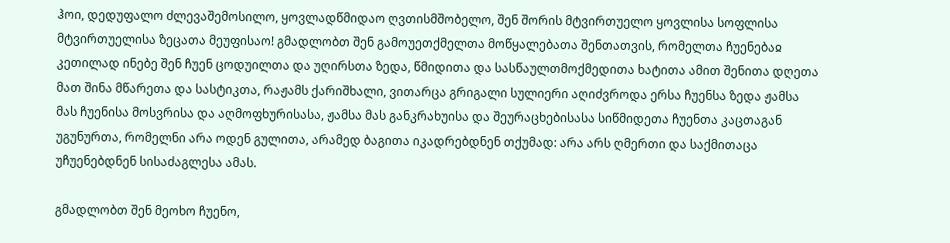ჰოი, დედუფალო ძლევაშემოსილო, ყოვლადწმიდაო ღვთისმშობელო, შენ შორის მტვირთუელო ყოვლისა სოფლისა მტვირთუელისა ზეცათა მეუფისაო! გმადლობთ შენ გამოუეთქმელთა მოწყალებათა შენთათვის, რომელთა ჩუენებაჲ კეთილად ინებე შენ ჩუენ ცოდუილთა და უღირსთა ზედა, წმიდითა და სასწაულთმოქმედითა ხატითა ამით შენითა დღეთა მათ შინა მწარეთა და სასტიკთა, რაჟამს ქარიშხალი, ვითარცა გრიგალი სულიერი აღიძვროდა ერსა ჩუენსა ზედა ჟამსა მას ჩუენისა მოსვრისა და აღმოფხურისასა, ჟამსა მას განკრახუისა და შეურაცხებისასა სიწმიდეთა ჩუენთა კაცთაგან უგუნურთა, რომელნი არა ოდენ გულითა, არამედ ბაგითა იკადრებდნენ თქუმად: არა არს ღმერთი და საქმითაცა უჩუენებდნენ სისაძაგლესა ამას.

გმადლობთ შენ მეოხო ჩუენო,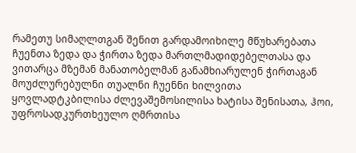რამეთუ სიმაღლთგან შენით გარდამოიხილე მწუხარებათა ჩუენთა ზედა და ჭირთა ზედა მართლმადიდებელთასა და ვითარცა მზემან მანათობელმან განამხიარულენ ჭირთაგან მოუძლურებულნი თუალნი ჩუენნი ხილვითა ყოვლადტკბილისა ძლევაშემოსილისა ხატისა შენისათა, ჰოი, უფროსადკურთხეულო ღმრთისა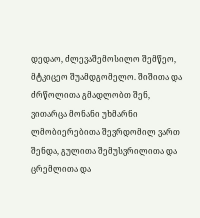დედაო, ძლევაშემოსილო შემწეო, მტკიცეო შუამდგომელო. შიშითა და ძრწოლითა გმადლობთ შენ, ვითარცა მონანი უხმარნი ლმობიერებითა შევრდომილ ვართ შენდა, გულითა შემუსვრილითა და ცრემლითა და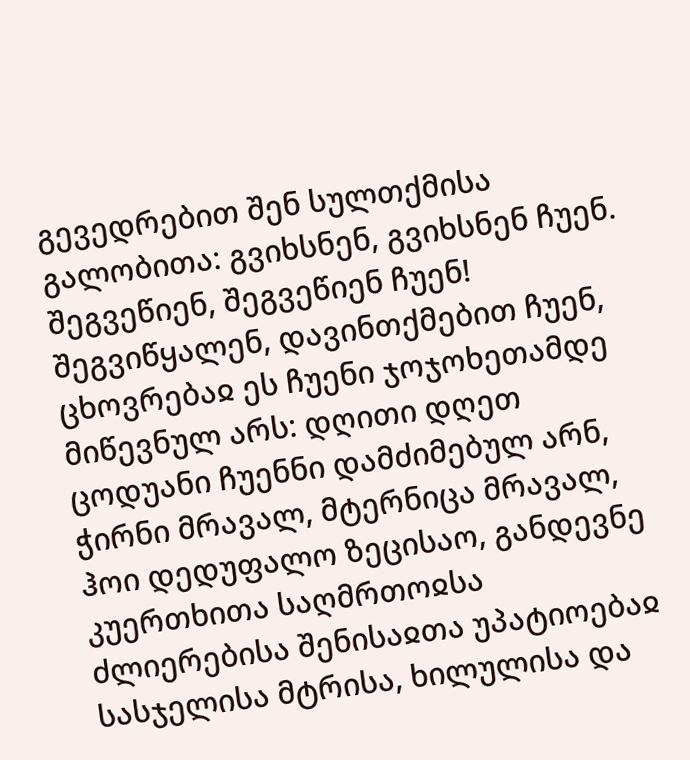გევედრებით შენ სულთქმისა გალობითა: გვიხსნენ, გვიხსნენ ჩუენ. შეგვეწიენ, შეგვეწიენ ჩუენ! შეგვიწყალენ, დავინთქმებით ჩუენ, ცხოვრებაჲ ეს ჩუენი ჯოჯოხეთამდე მიწევნულ არს: დღითი დღეთ ცოდუანი ჩუენნი დამძიმებულ არნ, ჭირნი მრავალ, მტერნიცა მრავალ, ჰოი დედუფალო ზეცისაო, განდევნე კუერთხითა საღმრთოჲსა ძლიერებისა შენისაჲთა უპატიოებაჲ სასჯელისა მტრისა, ხილულისა და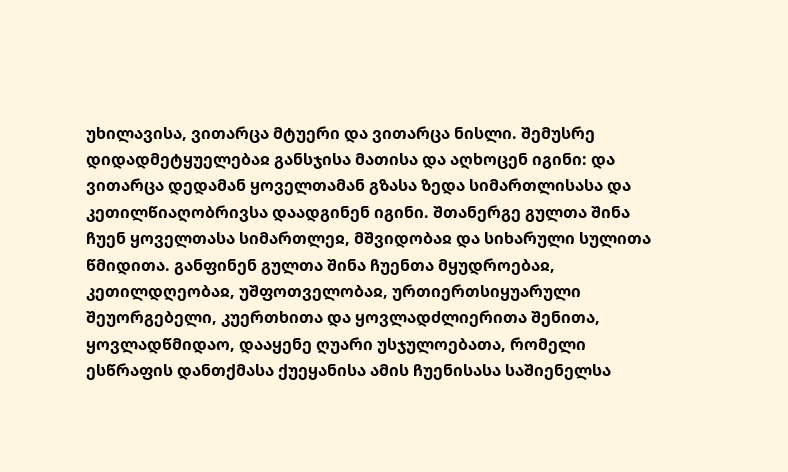უხილავისა, ვითარცა მტუერი და ვითარცა ნისლი. შემუსრე დიდადმეტყუელებაჲ განსჯისა მათისა და აღხოცენ იგინი: და ვითარცა დედამან ყოველთამან გზასა ზედა სიმართლისასა და კეთილწიაღობრივსა დაადგინენ იგინი. შთანერგე გულთა შინა ჩუენ ყოველთასა სიმართლეჲ, მშვიდობაჲ და სიხარული სულითა წმიდითა. განფინენ გულთა შინა ჩუენთა მყუდროებაჲ, კეთილდღეობაჲ, უშფოთველობაჲ, ურთიერთსიყუარული შეუორგებელი, კუერთხითა და ყოვლადძლიერითა შენითა, ყოვლადწმიდაო, დააყენე ღუარი უსჯულოებათა, რომელი ესწრაფის დანთქმასა ქუეყანისა ამის ჩუენისასა საშიენელსა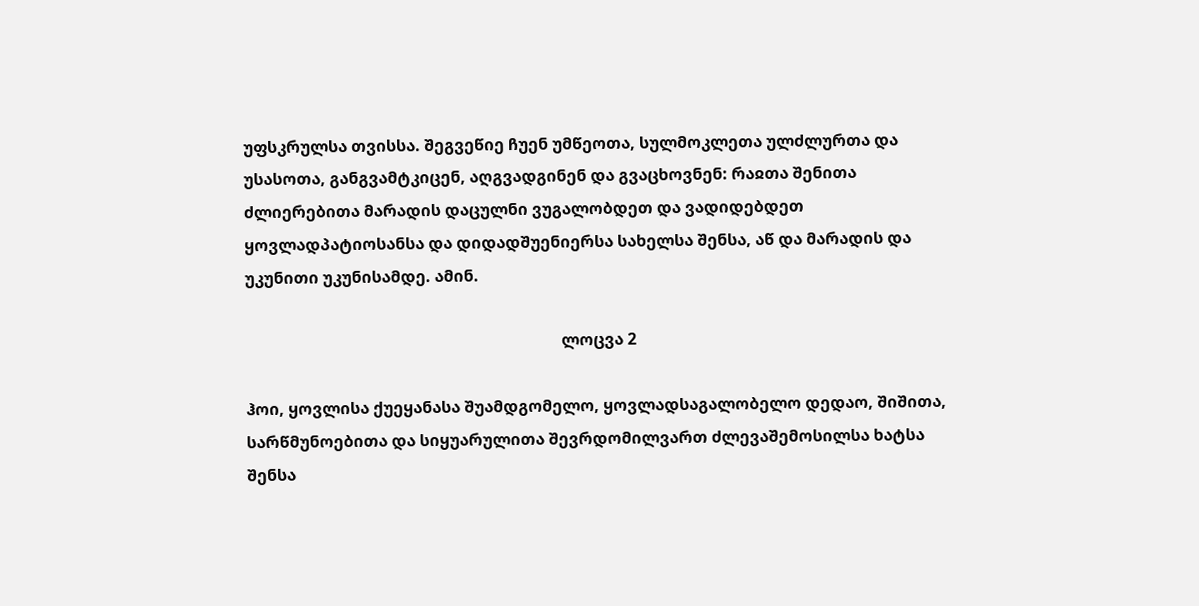უფსკრულსა თვისსა. შეგვეწიე ჩუენ უმწეოთა, სულმოკლეთა ულძლურთა და უსასოთა, განგვამტკიცენ, აღგვადგინენ და გვაცხოვნენ: რაჲთა შენითა ძლიერებითა მარადის დაცულნი ვუგალობდეთ და ვადიდებდეთ ყოვლადპატიოსანსა და დიდადშუენიერსა სახელსა შენსა, აწ და მარადის და უკუნითი უკუნისამდე. ამინ.

                                                                               ლოცვა 2

ჰოი, ყოვლისა ქუეყანასა შუამდგომელო, ყოვლადსაგალობელო დედაო, შიშითა, სარწმუნოებითა და სიყუარულითა შევრდომილვართ ძლევაშემოსილსა ხატსა შენსა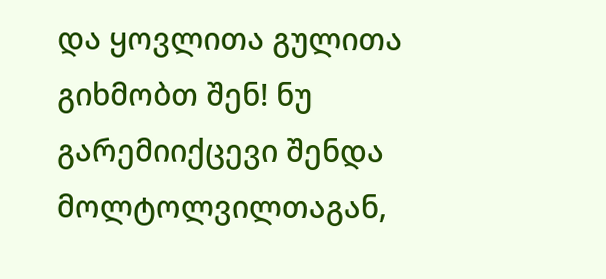და ყოვლითა გულითა გიხმობთ შენ! ნუ გარემიიქცევი შენდა მოლტოლვილთაგან,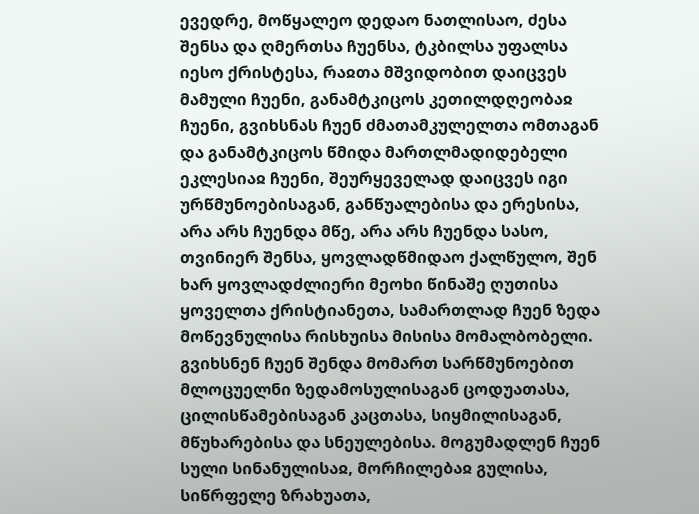ევედრე, მოწყალეო დედაო ნათლისაო, ძესა შენსა და ღმერთსა ჩუენსა, ტკბილსა უფალსა იესო ქრისტესა, რაჲთა მშვიდობით დაიცვეს მამული ჩუენი, განამტკიცოს კეთილდღეობაჲ ჩუენი, გვიხსნას ჩუენ ძმათამკულელთა ომთაგან და განამტკიცოს წმიდა მართლმადიდებელი ეკლესიაჲ ჩუენი, შეურყეველად დაიცვეს იგი ურწმუნოებისაგან, განწუალებისა და ერესისა, არა არს ჩუენდა მწე, არა არს ჩუენდა სასო, თვინიერ შენსა, ყოვლადწმიდაო ქალწულო, შენ ხარ ყოვლადძლიერი მეოხი წინაშე ღუთისა ყოველთა ქრისტიანეთა, სამართლად ჩუენ ზედა მოწევნულისა რისხუისა მისისა მომალბობელი. გვიხსნენ ჩუენ შენდა მომართ სარწმუნოებით მლოცუელნი ზედამოსულისაგან ცოდუათასა, ცილისწამებისაგან კაცთასა, სიყმილისაგან, მწუხარებისა და სნეულებისა. მოგუმადლენ ჩუენ სული სინანულისაჲ, მორჩილებაჲ გულისა, სიწრფელე ზრახუათა,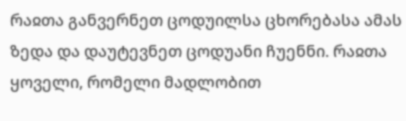რაჲთა განვერნეთ ცოდუილსა ცხორებასა ამას ზედა და დაუტევნეთ ცოდუანი ჩუენნი. რაჲთა ყოველი, რომელი მადლობით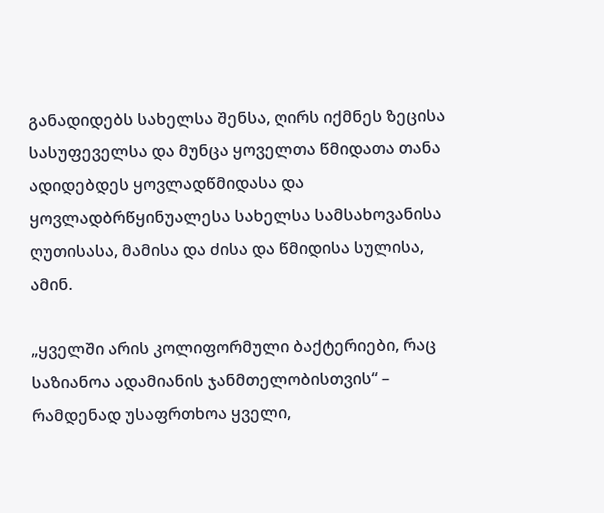განადიდებს სახელსა შენსა, ღირს იქმნეს ზეცისა სასუფეველსა და მუნცა ყოველთა წმიდათა თანა ადიდებდეს ყოვლადწმიდასა და ყოვლადბრწყინუალესა სახელსა სამსახოვანისა ღუთისასა, მამისა და ძისა და წმიდისა სულისა, ამინ.

„ყველში არის კოლიფორმული ბაქტერიები, რაც საზიანოა ადამიანის ჯანმთელობისთვის“ – რამდენად უსაფრთხოა ყველი,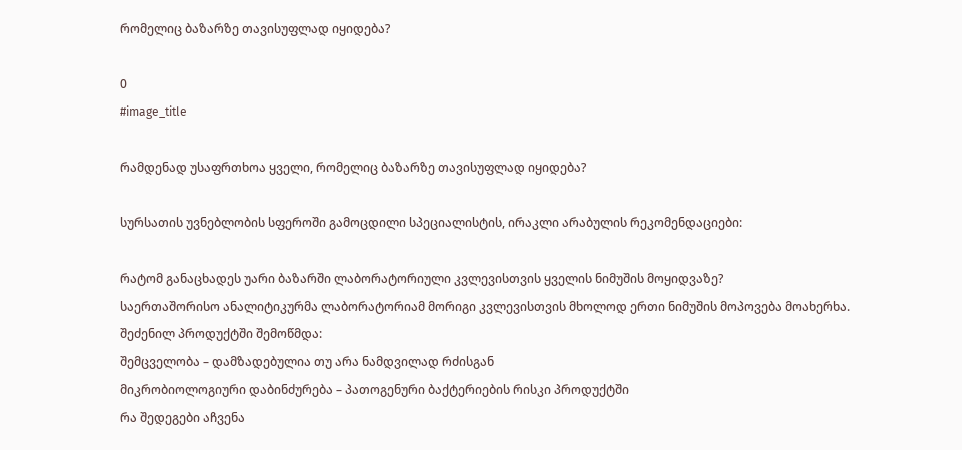რომელიც ბაზარზე თავისუფლად იყიდება?

0
#image_title

რამდენად უსაფრთხოა ყველი, რომელიც ბაზარზე თავისუფლად იყიდება?

სურსათის უვნებლობის სფეროში გამოცდილი სპეციალისტის, ირაკლი არაბულის რეკომენდაციები:

რატომ განაცხადეს უარი ბაზარში ლაბორატორიული კვლევისთვის ყველის ნიმუშის მოყიდვაზე?
საერთაშორისო ანალიტიკურმა ლაბორატორიამ მორიგი კვლევისთვის მხოლოდ ერთი ნიმუშის მოპოვება მოახერხა.
შეძენილ პროდუქტში შემოწმდა:
შემცველობა – დამზადებულია თუ არა ნამდვილად რძისგან
მიკრობიოლოგიური დაბინძურება – პათოგენური ბაქტერიების რისკი პროდუქტში
რა შედეგები აჩვენა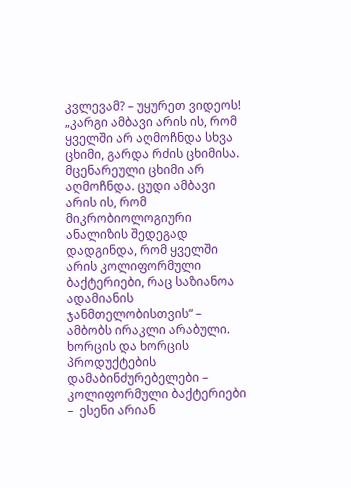კვლევამ? – უყურეთ ვიდეოს!
„კარგი ამბავი არის ის, რომ ყველში არ აღმოჩნდა სხვა ცხიმი, გარდა რძის ცხიმისა. მცენარეული ცხიმი არ აღმოჩნდა. ცუდი ამბავი არის ის, რომ მიკრობიოლოგიური  ანალიზის შედეგად დადგინდა, რომ ყველში არის კოლიფორმული ბაქტერიები, რაც საზიანოა ადამიანის ჯანმთელობისთვის“ – ამბობს ირაკლი არაბული.
ხორცის და ხორცის პროდუქტების დამაბინძურებელები – კოლიფორმული ბაქტერიები –  ესენი არიან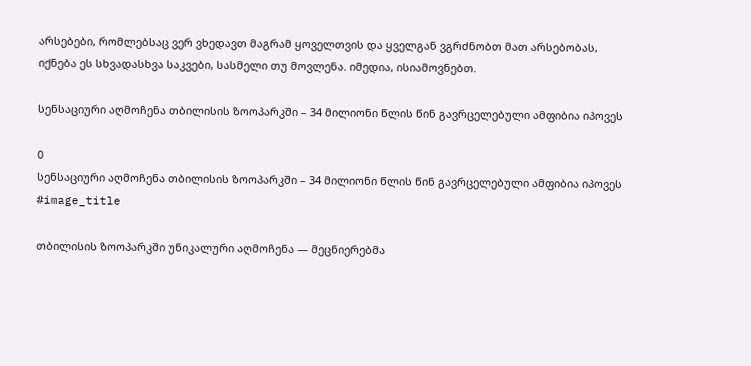არსებები, რომლებსაც ვერ ვხედავთ მაგრამ ყოველთვის და ყველგან ვგრძნობთ მათ არსებობას, იქნება ეს სხვადასხვა საკვები, სასმელი თუ მოვლენა. იმედია, ისიამოვნებთ.

სენსაციური აღმოჩენა თბილისის ზოოპარკში – 34 მილიონი წლის წინ გავრცელებული ამფიბია იპოვეს

0
სენსაციური აღმოჩენა თბილისის ზოოპარკში – 34 მილიონი წლის წინ გავრცელებული ამფიბია იპოვეს
#image_title

თბილისის ზოოპარკში უნიკალური აღმოჩენა — მეცნიერებმა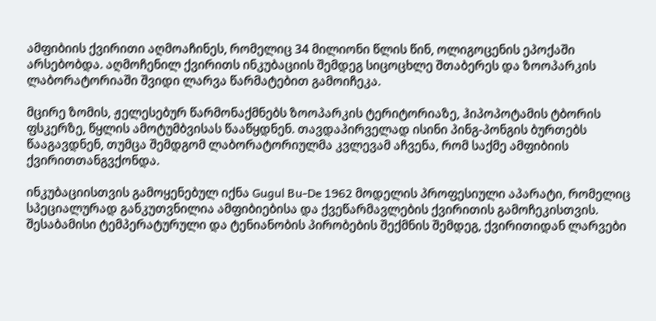ამფიბიის ქვირითი აღმოაჩინეს, რომელიც 34 მილიონი წლის წინ, ოლიგოცენის ეპოქაში არსებობდა. აღმოჩენილ ქვირითს ინკუბაციის შემდეგ სიცოცხლე შთაბერეს და ზოოპარკის ლაბორატორიაში შვიდი ლარვა წარმატებით გამოიჩეკა.

მცირე ზომის, ჟელესებურ წარმონაქმნებს ზოოპარკის ტერიტორიაზე, ჰიპოპოტამის ტბორის ფსკერზე, წყლის ამოტუმბვისას წააწყდნენ. თავდაპირველად ისინი პინგ-პონგის ბურთებს წააგავდნენ, თუმცა შემდგომ ლაბორატორიულმა კვლევამ აჩვენა, რომ საქმე ამფიბიის ქვირითთანგვქონდა.

ინკუბაციისთვის გამოყენებულ იქნა Gugul Bu-De 1962 მოდელის პროფესიული აპარატი, რომელიც სპეციალურად განკუთვნილია ამფიბიებისა და ქვეწარმავლების ქვირითის გამოჩეკისთვის. შესაბამისი ტემპერატურული და ტენიანობის პირობების შექმნის შემდეგ, ქვირითიდან ლარვები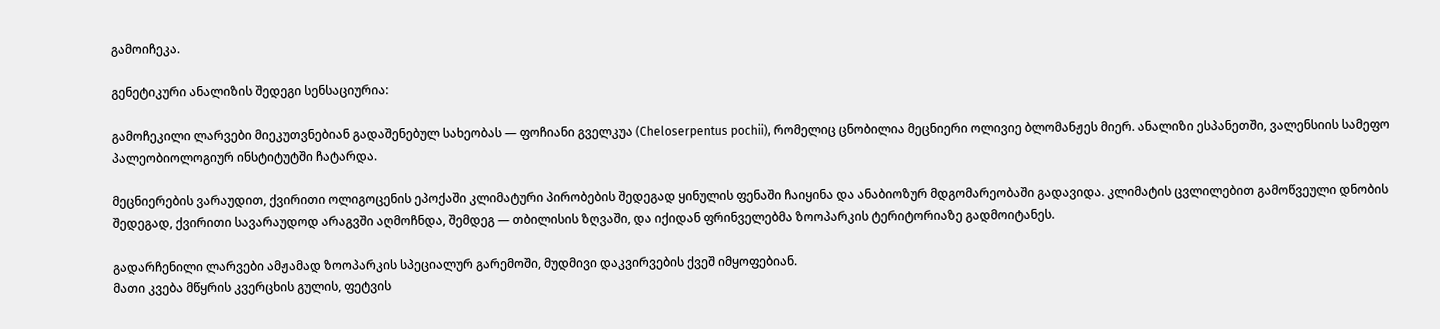გამოიჩეკა.

გენეტიკური ანალიზის შედეგი სენსაციურია:

გამოჩეკილი ლარვები მიეკუთვნებიან გადაშენებულ სახეობას — ფოჩიანი გველკუა (Cheloserpentus pochii), რომელიც ცნობილია მეცნიერი ოლივიე ბლომანჟეს მიერ. ანალიზი ესპანეთში, ვალენსიის სამეფო პალეობიოლოგიურ ინსტიტუტში ჩატარდა.

მეცნიერების ვარაუდით, ქვირითი ოლიგოცენის ეპოქაში კლიმატური პირობების შედეგად ყინულის ფენაში ჩაიყინა და ანაბიოზურ მდგომარეობაში გადავიდა. კლიმატის ცვლილებით გამოწვეული დნობის შედეგად, ქვირითი სავარაუდოდ არაგვში აღმოჩნდა, შემდეგ — თბილისის ზღვაში, და იქიდან ფრინველებმა ზოოპარკის ტერიტორიაზე გადმოიტანეს.

გადარჩენილი ლარვები ამჟამად ზოოპარკის სპეციალურ გარემოში, მუდმივი დაკვირვების ქვეშ იმყოფებიან.
მათი კვება მწყრის კვერცხის გულის, ფეტვის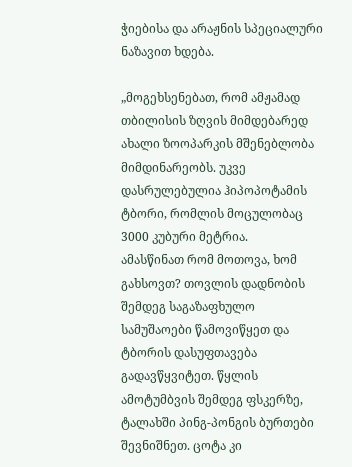ჭიებისა და არაჟნის სპეციალური ნაზავით ხდება.

„მოგეხსენებათ, რომ ამჟამად თბილისის ზღვის მიმდებარედ ახალი ზოოპარკის მშენებლობა მიმდინარეობს. უკვე დასრულებულია ჰიპოპოტამის ტბორი, რომლის მოცულობაც 3000 კუბური მეტრია.
ამასწინათ რომ მოთოვა, ხომ გახსოვთ? თოვლის დადნობის შემდეგ საგაზაფხულო სამუშაოები წამოვიწყეთ და ტბორის დასუფთავება გადავწყვიტეთ. წყლის ამოტუმბვის შემდეგ ფსკერზე, ტალახში პინგ-პონგის ბურთები შევნიშნეთ. ცოტა კი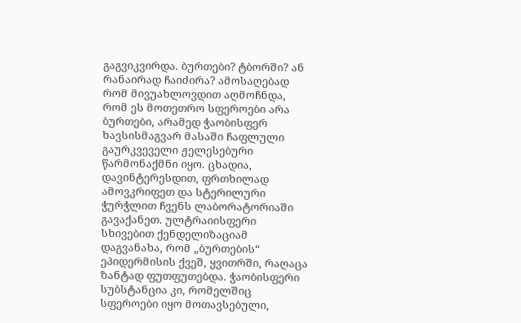გაგვიკვირდა. ბურთები? ტბორში? ან რანაირად ჩაიძირა? ამოსაღებად რომ მივუახლოვდით აღმოჩნდა, რომ ეს მოთეთრო სფეროები არა ბურთები, არამედ ჭაობისფერ ხავსისმაგვარ მასაში ჩაფლული გაურკვეველი ჟელესებური წარმონაქმნი იყო. ცხადია, დავინტერესდით, ფრთხილად ამოვკრიფეთ და სტერილური ჭურჭლით ჩვენს ლაბორატორიაში გავაქანეთ. ულტრაიისფერი სხივებით ქენდელიზაციამ დაგვანახა, რომ „ბურთების“ ეპიდერმისის ქვეშ, ყვითრში, რაღაცა ზანტად ფუთფუთებდა. ჭაობისფერი სუბსტანცია კი, რომელშიც სფეროები იყო მოთავსებული,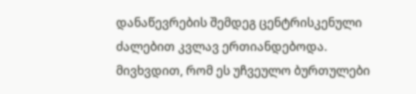დანაწევრების შემდეგ ცენტრისკენული ძალებით კვლავ ერთიანდებოდა.
მივხვდით, რომ ეს უჩვეულო ბურთულები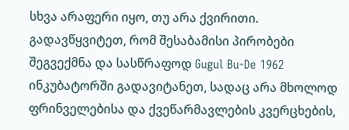სხვა არაფერი იყო, თუ არა ქვირითი. გადავწყვიტეთ, რომ შესაბამისი პირობები შეგვექმნა და სასწრაფოდ Gugul Bu-De 1962 ინკუბატორში გადავიტანეთ, სადაც არა მხოლოდ ფრინველებისა და ქვეწარმავლების კვერცხების,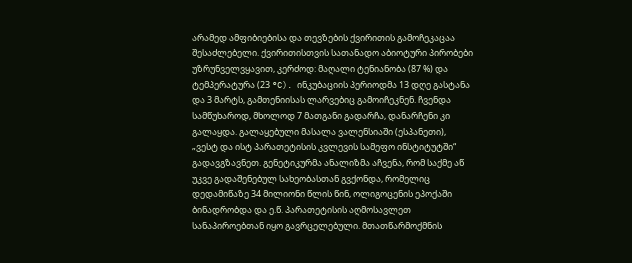არამედ ამფიბიებისა და თევზების ქვირითის გამოჩეკაცაა შესაძლებელი. ქვირითისთვის სათანადო აბიოტური პირობები უზრუნველვყავით, კერძოდ: მაღალი ტენიანობა (87 %) და ტემპერატურა (23 °C). ინკუბაციის პერიოდმა 13 დღე გასტანა და 3 მარტს, გამთენიისას ლარვებიც გამოიჩეკნენ. ჩვენდა სამწუხაროდ, მხოლოდ 7 მათგანი გადარჩა, დანარჩენი კი გალაყდა. გალაყებული მასალა ვალენსიაში (ესპანეთი), „ვესტ და ისტ პარათეტისის კვლევის სამეფო ინსტიტუტში“ გადავგზავნეთ. გენეტიკურმა ანალიზმა აჩვენა, რომ საქმე აწ უკვე გადაშენებულ სახეობასთან გვქონდა, რომელიც დედამიწაზე 34 მილიონი წლის წინ, ოლიგოცენის ეპოქაში ბინადრობდა და ე.წ. პარათეტისის აღმოსავლეთ სანაპიროებთან იყო გავრცელებული. მთათწარმოქმნის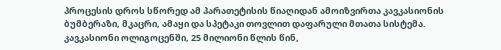პროცესის დროს სწორედ ამ პარათეტისის წიაღიდან ამოიზვირთა კავკასიონის ბუმბერაზი, მკაცრი, ამაყი და სპეტაკი თოვლით დაფარული მთათა სისტემა.
კავკასიონი ოლიგოცენში, 25 მილიონი წლის წინ,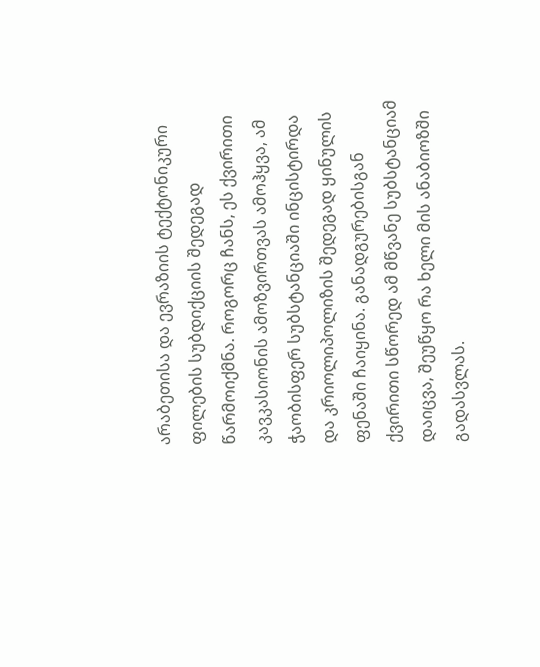არაბეთისა და ევრაზიის ტექტონიკური ფილების სუბდიქციის შედეგად წარმოიქმნა. როგორც ჩანს, ეს ქვირითი კავკასიონის ამოზვირთვას ამოჰყვა, ამ ჭაობისფერ სუბსტანციაში ინცისტირდა და კრიოლიპოლიზის შედეგად ყინულის ფენაში ჩაიყინა. განადგურებისგან ქვირითი სწორედ ამ მწვანე სუბსტანციამ დაიცვა, შეუწყო რა ხელი მის ანაბიოზში გადასვლას.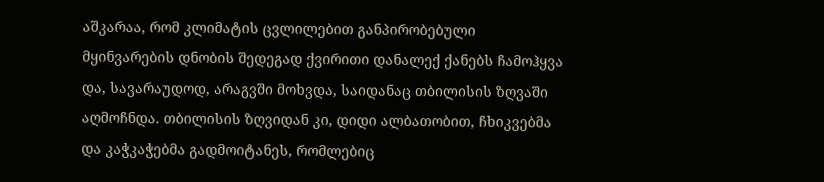აშკარაა, რომ კლიმატის ცვლილებით განპირობებული მყინვარების დნობის შედეგად ქვირითი დანალექ ქანებს ჩამოჰყვა და, სავარაუდოდ, არაგვში მოხვდა, საიდანაც თბილისის ზღვაში აღმოჩნდა. თბილისის ზღვიდან კი, დიდი ალბათობით, ჩხიკვებმა და კაჭკაჭებმა გადმოიტანეს, რომლებიც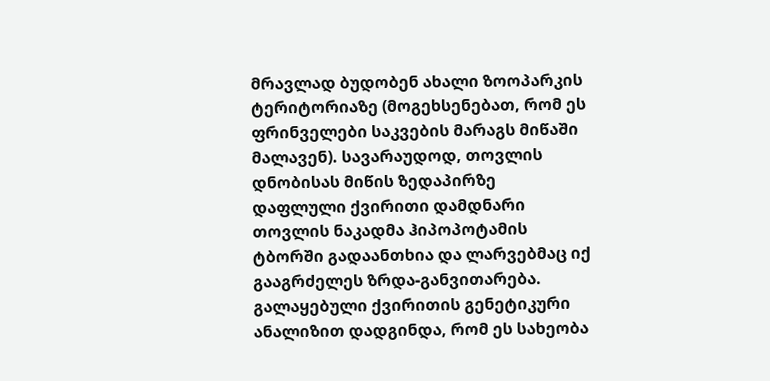მრავლად ბუდობენ ახალი ზოოპარკის ტერიტორიაზე (მოგეხსენებათ, რომ ეს ფრინველები საკვების მარაგს მიწაში მალავენ). სავარაუდოდ, თოვლის დნობისას მიწის ზედაპირზე დაფლული ქვირითი დამდნარი თოვლის ნაკადმა ჰიპოპოტამის ტბორში გადაანთხია და ლარვებმაც იქ გააგრძელეს ზრდა-განვითარება.
გალაყებული ქვირითის გენეტიკური ანალიზით დადგინდა, რომ ეს სახეობა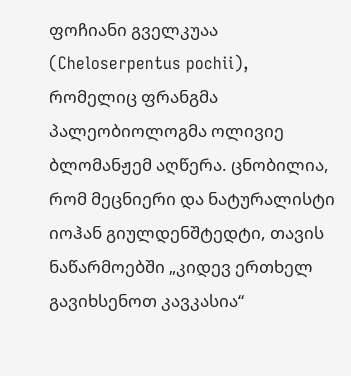ფოჩიანი გველკუაა (Cheloserpentus pochii), რომელიც ფრანგმა პალეობიოლოგმა ოლივიე ბლომანჟემ აღწერა. ცნობილია, რომ მეცნიერი და ნატურალისტი იოჰან გიულდენშტედტი, თავის ნაწარმოებში „კიდევ ერთხელ გავიხსენოთ კავკასია“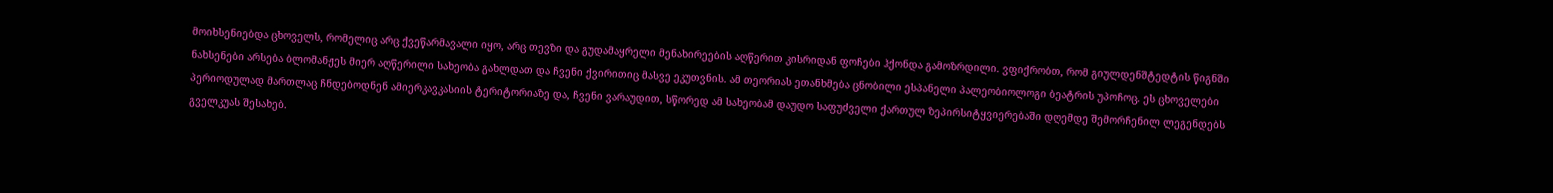მოიხსენიებდა ცხოველს, რომელიც არც ქვეწარმავალი იყო, არც თევზი და გუდამაყრელი მენახირეების აღწერით კისრიდან ფოჩები ჰქონდა გამოზრდილი. ვფიქრობთ, რომ გიულდენშტედტის წიგნში ნახსენები არსება ბლომანჟეს მიერ აღწერილი სახეობა გახლდათ და ჩვენი ქვირითიც მასვე ეკუთვნის. ამ თეორიას ეთანხმება ცნობილი ესპანელი პალეობიოლოგი ბეატრის უპოჩოც. ეს ცხოველები პერიოდულად მართლაც ჩნდებოდნენ ამიერკავკასიის ტერიტორიაზე და, ჩვენი ვარაუდით, სწორედ ამ სახეობამ დაუდო საფუძველი ქართულ ზეპირსიტყვიერებაში დღემდე შემორჩენილ ლეგენდებს გველკუას შესახებ.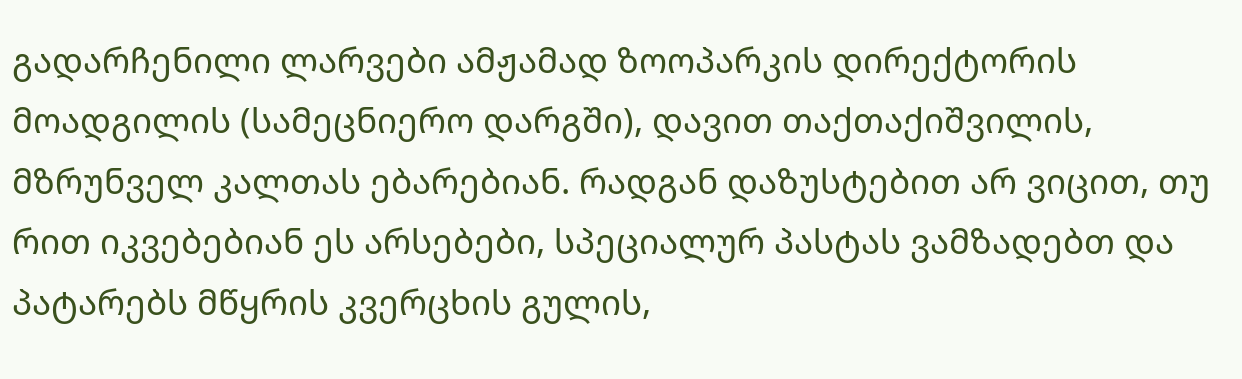გადარჩენილი ლარვები ამჟამად ზოოპარკის დირექტორის მოადგილის (სამეცნიერო დარგში), დავით თაქთაქიშვილის, მზრუნველ კალთას ებარებიან. რადგან დაზუსტებით არ ვიცით, თუ რით იკვებებიან ეს არსებები, სპეციალურ პასტას ვამზადებთ და პატარებს მწყრის კვერცხის გულის,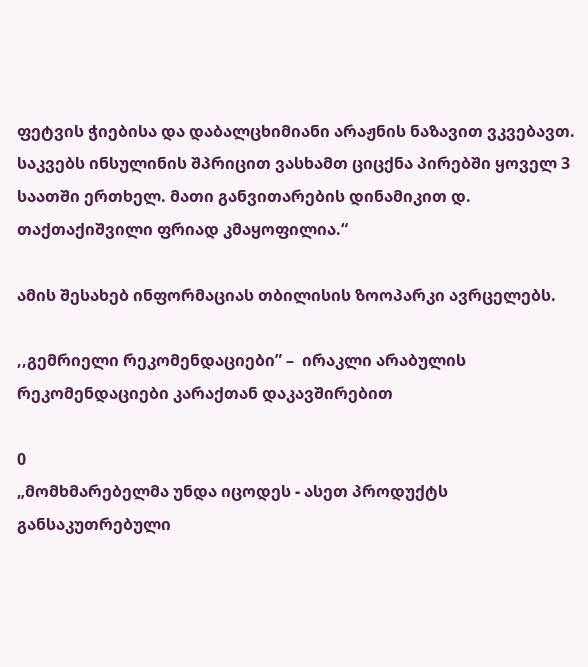ფეტვის ჭიებისა და დაბალცხიმიანი არაჟნის ნაზავით ვკვებავთ. საკვებს ინსულინის შპრიცით ვასხამთ ციცქნა პირებში ყოველ 3 საათში ერთხელ. მათი განვითარების დინამიკით დ. თაქთაქიშვილი ფრიად კმაყოფილია.“

ამის შესახებ ინფორმაციას თბილისის ზოოპარკი ავრცელებს.

,,გემრიელი რეკომენდაციები” –  ირაკლი არაბულის რეკომენდაციები კარაქთან დაკავშირებით

0
„მომხმარებელმა უნდა იცოდეს - ასეთ პროდუქტს განსაკუთრებული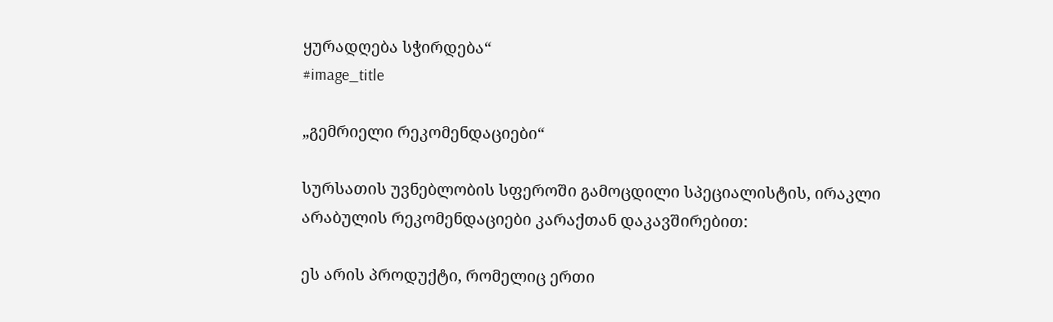ყურადღება სჭირდება“
#image_title

„გემრიელი რეკომენდაციები“

სურსათის უვნებლობის სფეროში გამოცდილი სპეციალისტის, ირაკლი არაბულის რეკომენდაციები კარაქთან დაკავშირებით:

ეს არის პროდუქტი, რომელიც ერთი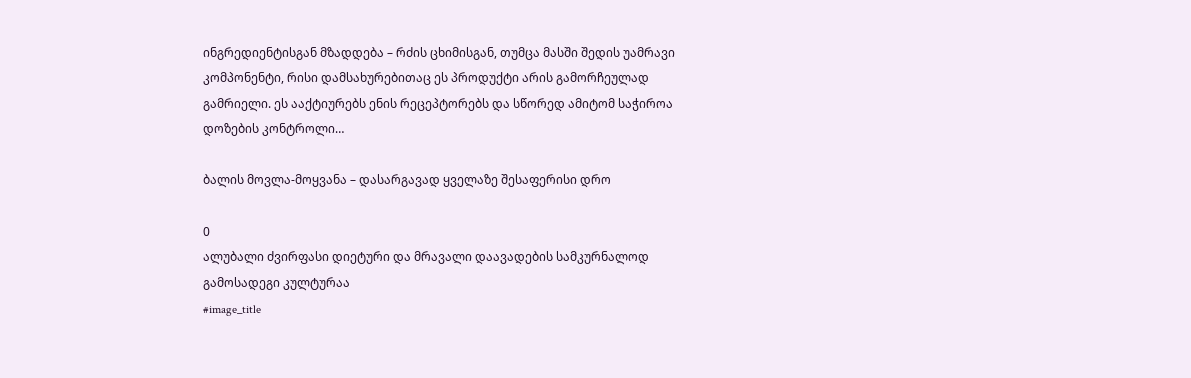ინგრედიენტისგან მზადდება – რძის ცხიმისგან, თუმცა მასში შედის უამრავი კომპონენტი, რისი დამსახურებითაც ეს პროდუქტი არის გამორჩეულად გამრიელი. ეს ააქტიურებს ენის რეცეპტორებს და სწორედ ამიტომ საჭიროა დოზების კონტროლი…

ბალის მოვლა-მოყვანა – დასარგავად ყველაზე შესაფერისი დრო

0
ალუბალი ძვირფასი დიეტური და მრავალი დაავადების სამკურნალოდ გამოსადეგი კულტურაა
#image_title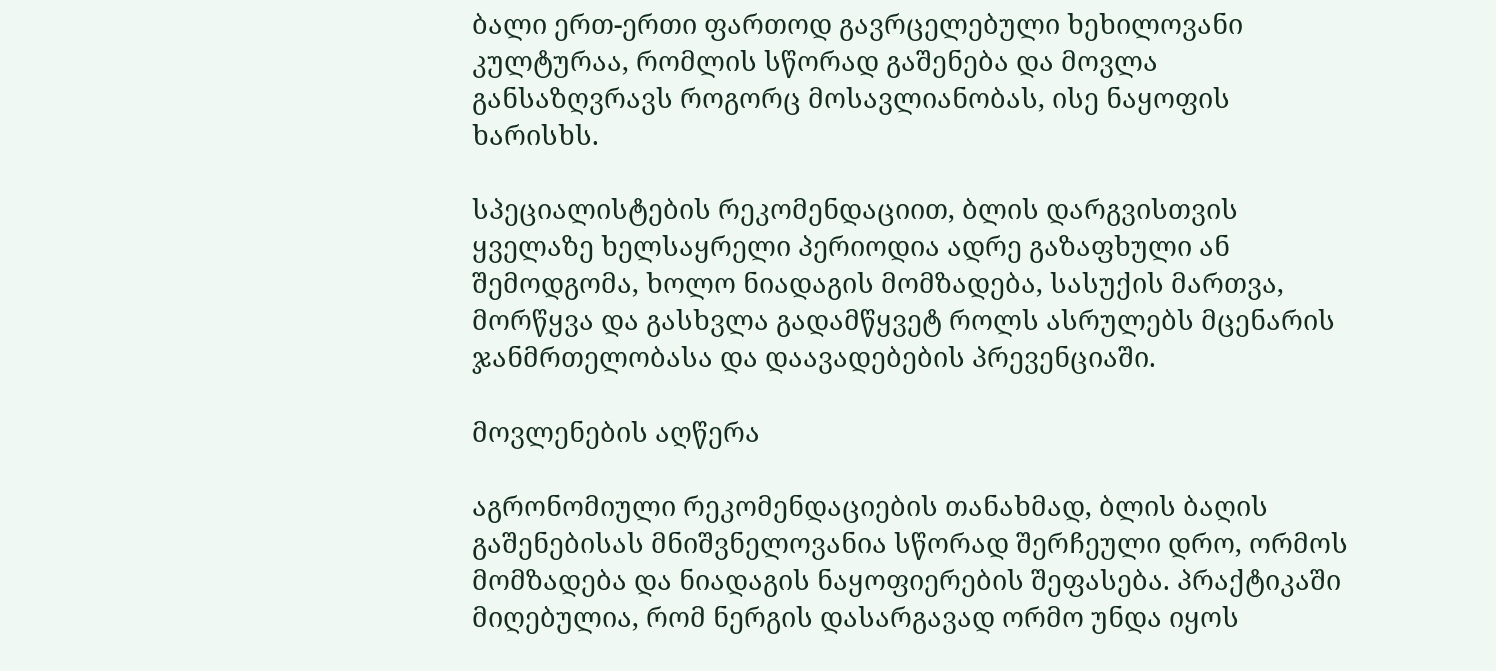ბალი ერთ-ერთი ფართოდ გავრცელებული ხეხილოვანი კულტურაა, რომლის სწორად გაშენება და მოვლა განსაზღვრავს როგორც მოსავლიანობას, ისე ნაყოფის ხარისხს.

სპეციალისტების რეკომენდაციით, ბლის დარგვისთვის ყველაზე ხელსაყრელი პერიოდია ადრე გაზაფხული ან შემოდგომა, ხოლო ნიადაგის მომზადება, სასუქის მართვა, მორწყვა და გასხვლა გადამწყვეტ როლს ასრულებს მცენარის ჯანმრთელობასა და დაავადებების პრევენციაში.

მოვლენების აღწერა

აგრონომიული რეკომენდაციების თანახმად, ბლის ბაღის გაშენებისას მნიშვნელოვანია სწორად შერჩეული დრო, ორმოს მომზადება და ნიადაგის ნაყოფიერების შეფასება. პრაქტიკაში მიღებულია, რომ ნერგის დასარგავად ორმო უნდა იყოს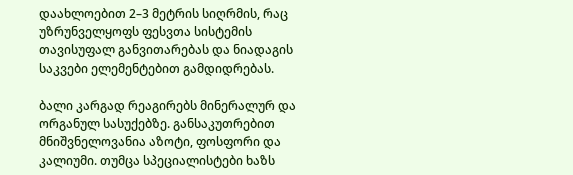დაახლოებით 2–3 მეტრის სიღრმის, რაც უზრუნველყოფს ფესვთა სისტემის თავისუფალ განვითარებას და ნიადაგის საკვები ელემენტებით გამდიდრებას.

ბალი კარგად რეაგირებს მინერალურ და ორგანულ სასუქებზე. განსაკუთრებით მნიშვნელოვანია აზოტი, ფოსფორი და კალიუმი. თუმცა სპეციალისტები ხაზს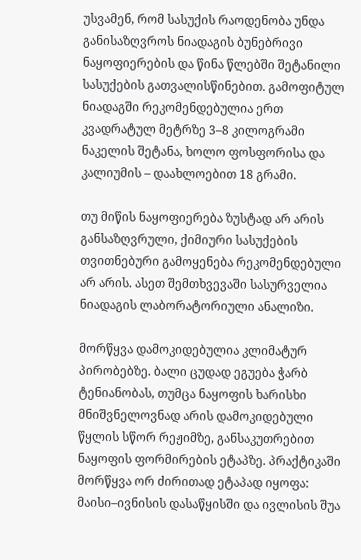უსვამენ, რომ სასუქის რაოდენობა უნდა განისაზღვროს ნიადაგის ბუნებრივი ნაყოფიერების და წინა წლებში შეტანილი სასუქების გათვალისწინებით. გამოფიტულ ნიადაგში რეკომენდებულია ერთ კვადრატულ მეტრზე 3–8 კილოგრამი ნაკელის შეტანა, ხოლო ფოსფორისა და კალიუმის – დაახლოებით 18 გრამი.

თუ მიწის ნაყოფიერება ზუსტად არ არის განსაზღვრული, ქიმიური სასუქების თვითნებური გამოყენება რეკომენდებული არ არის. ასეთ შემთხვევაში სასურველია ნიადაგის ლაბორატორიული ანალიზი.

მორწყვა დამოკიდებულია კლიმატურ პირობებზე. ბალი ცუდად ეგუება ჭარბ ტენიანობას, თუმცა ნაყოფის ხარისხი მნიშვნელოვნად არის დამოკიდებული წყლის სწორ რეჟიმზე, განსაკუთრებით ნაყოფის ფორმირების ეტაპზე. პრაქტიკაში მორწყვა ორ ძირითად ეტაპად იყოფა: მაისი–ივნისის დასაწყისში და ივლისის შუა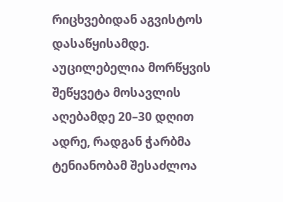რიცხვებიდან აგვისტოს დასაწყისამდე. აუცილებელია მორწყვის შეწყვეტა მოსავლის აღებამდე 20–30 დღით ადრე, რადგან ჭარბმა ტენიანობამ შესაძლოა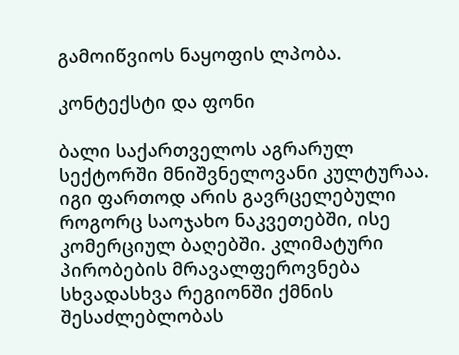გამოიწვიოს ნაყოფის ლპობა.

კონტექსტი და ფონი

ბალი საქართველოს აგრარულ სექტორში მნიშვნელოვანი კულტურაა. იგი ფართოდ არის გავრცელებული როგორც საოჯახო ნაკვეთებში, ისე კომერციულ ბაღებში. კლიმატური პირობების მრავალფეროვნება სხვადასხვა რეგიონში ქმნის შესაძლებლობას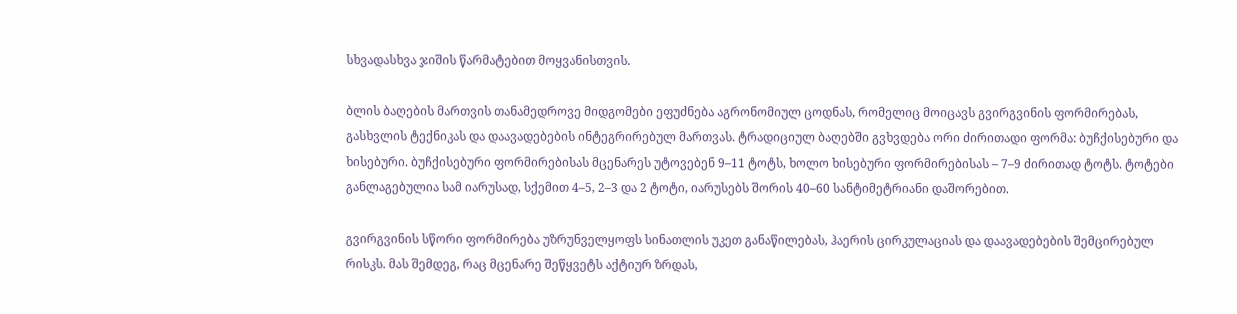სხვადასხვა ჯიშის წარმატებით მოყვანისთვის.

ბლის ბაღების მართვის თანამედროვე მიდგომები ეფუძნება აგრონომიულ ცოდნას, რომელიც მოიცავს გვირგვინის ფორმირებას, გასხვლის ტექნიკას და დაავადებების ინტეგრირებულ მართვას. ტრადიციულ ბაღებში გვხვდება ორი ძირითადი ფორმა: ბუჩქისებური და ხისებური. ბუჩქისებური ფორმირებისას მცენარეს უტოვებენ 9–11 ტოტს, ხოლო ხისებური ფორმირებისას – 7–9 ძირითად ტოტს. ტოტები განლაგებულია სამ იარუსად, სქემით 4–5, 2–3 და 2 ტოტი, იარუსებს შორის 40–60 სანტიმეტრიანი დაშორებით.

გვირგვინის სწორი ფორმირება უზრუნველყოფს სინათლის უკეთ განაწილებას, ჰაერის ცირკულაციას და დაავადებების შემცირებულ რისკს. მას შემდეგ, რაც მცენარე შეწყვეტს აქტიურ ზრდას,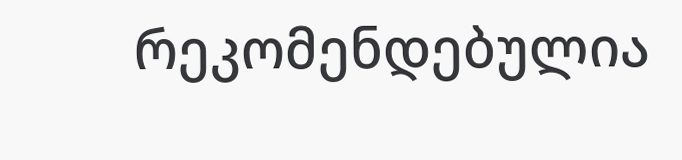რეკომენდებულია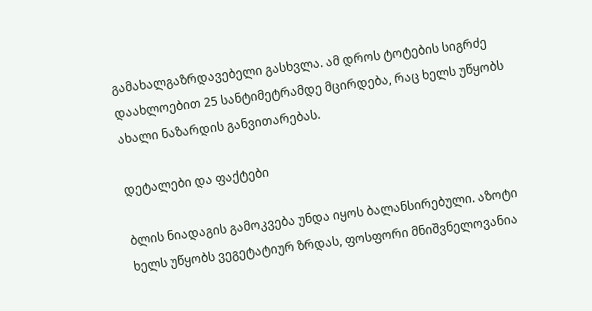გამახალგაზრდავებელი გასხვლა. ამ დროს ტოტების სიგრძე დაახლოებით 25 სანტიმეტრამდე მცირდება, რაც ხელს უწყობს ახალი ნაზარდის განვითარებას.

დეტალები და ფაქტები

ბლის ნიადაგის გამოკვება უნდა იყოს ბალანსირებული. აზოტი ხელს უწყობს ვეგეტატიურ ზრდას, ფოსფორი მნიშვნელოვანია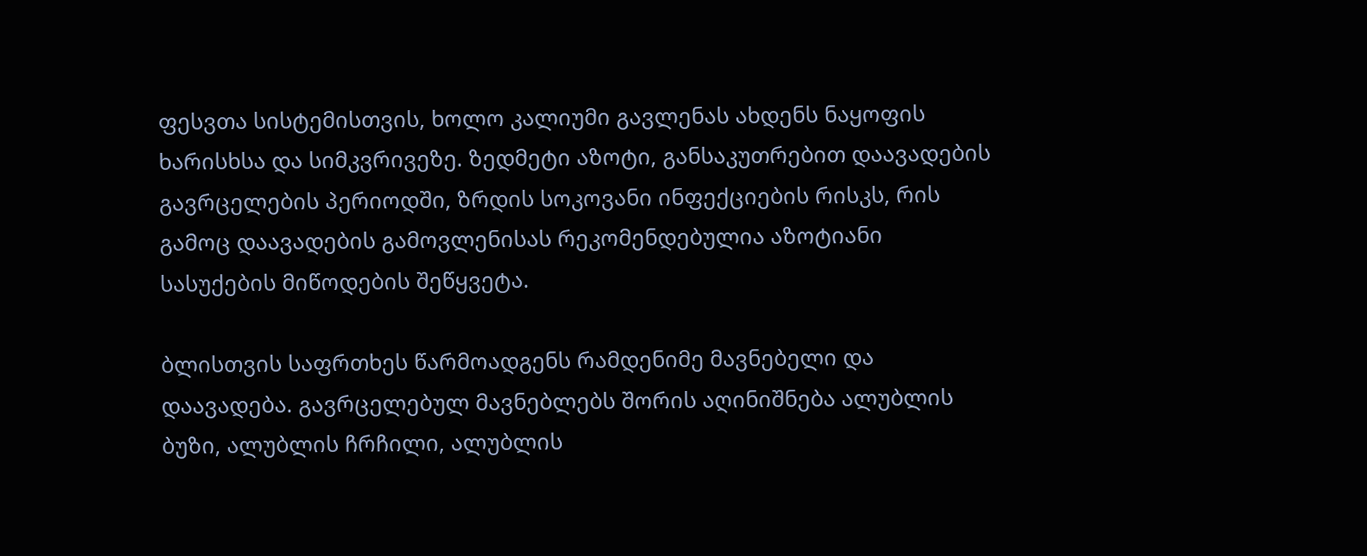ფესვთა სისტემისთვის, ხოლო კალიუმი გავლენას ახდენს ნაყოფის ხარისხსა და სიმკვრივეზე. ზედმეტი აზოტი, განსაკუთრებით დაავადების გავრცელების პერიოდში, ზრდის სოკოვანი ინფექციების რისკს, რის გამოც დაავადების გამოვლენისას რეკომენდებულია აზოტიანი სასუქების მიწოდების შეწყვეტა.

ბლისთვის საფრთხეს წარმოადგენს რამდენიმე მავნებელი და დაავადება. გავრცელებულ მავნებლებს შორის აღინიშნება ალუბლის ბუზი, ალუბლის ჩრჩილი, ალუბლის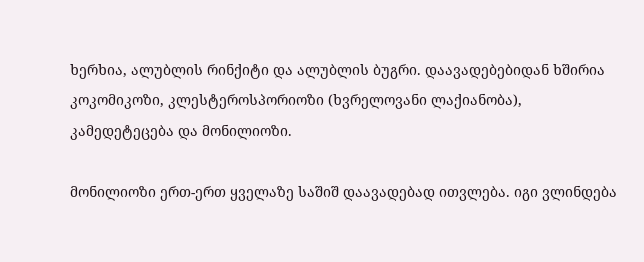ხერხია, ალუბლის რინქიტი და ალუბლის ბუგრი. დაავადებებიდან ხშირია კოკომიკოზი, კლესტეროსპორიოზი (ხვრელოვანი ლაქიანობა), კამედეტეცება და მონილიოზი.

მონილიოზი ერთ-ერთ ყველაზე საშიშ დაავადებად ითვლება. იგი ვლინდება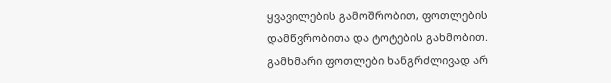ყვავილების გამოშრობით, ფოთლების დამწვრობითა და ტოტების გახმობით. გამხმარი ფოთლები ხანგრძლივად არ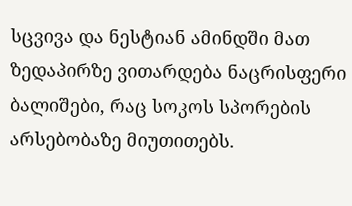სცვივა და ნესტიან ამინდში მათ ზედაპირზე ვითარდება ნაცრისფერი ბალიშები, რაც სოკოს სპორების არსებობაზე მიუთითებს.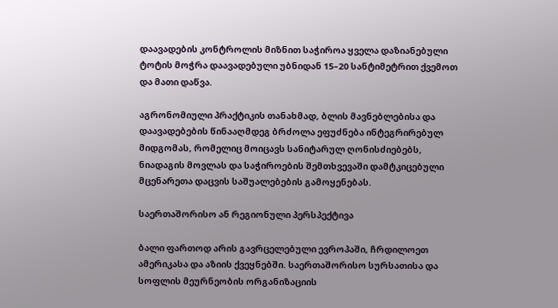დაავადების კონტროლის მიზნით საჭიროა ყველა დაზიანებული ტოტის მოჭრა დაავადებული უბნიდან 15–20 სანტიმეტრით ქვემოთ და მათი დაწვა.

აგრონომიული პრაქტიკის თანახმად, ბლის მავნებლებისა და დაავადებების წინააღმდეგ ბრძოლა ეფუძნება ინტეგრირებულ მიდგომას, რომელიც მოიცავს სანიტარულ ღონისძიებებს, ნიადაგის მოვლას და საჭიროების შემთხვევაში დამტკიცებული მცენარეთა დაცვის საშუალებების გამოყენებას.

საერთაშორისო ან რეგიონული პერსპექტივა

ბალი ფართოდ არის გავრცელებული ევროპაში, ჩრდილოეთ ამერიკასა და აზიის ქვეყნებში. საერთაშორისო სურსათისა და სოფლის მეურნეობის ორგანიზაციის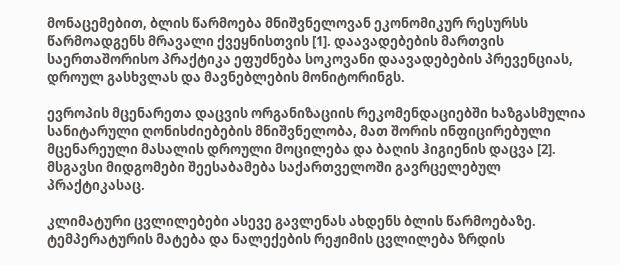მონაცემებით, ბლის წარმოება მნიშვნელოვან ეკონომიკურ რესურსს წარმოადგენს მრავალი ქვეყნისთვის [1]. დაავადებების მართვის საერთაშორისო პრაქტიკა ეფუძნება სოკოვანი დაავადებების პრევენციას, დროულ გასხვლას და მავნებლების მონიტორინგს.

ევროპის მცენარეთა დაცვის ორგანიზაციის რეკომენდაციებში ხაზგასმულია სანიტარული ღონისძიებების მნიშვნელობა, მათ შორის ინფიცირებული მცენარეული მასალის დროული მოცილება და ბაღის ჰიგიენის დაცვა [2]. მსგავსი მიდგომები შეესაბამება საქართველოში გავრცელებულ პრაქტიკასაც.

კლიმატური ცვლილებები ასევე გავლენას ახდენს ბლის წარმოებაზე. ტემპერატურის მატება და ნალექების რეჟიმის ცვლილება ზრდის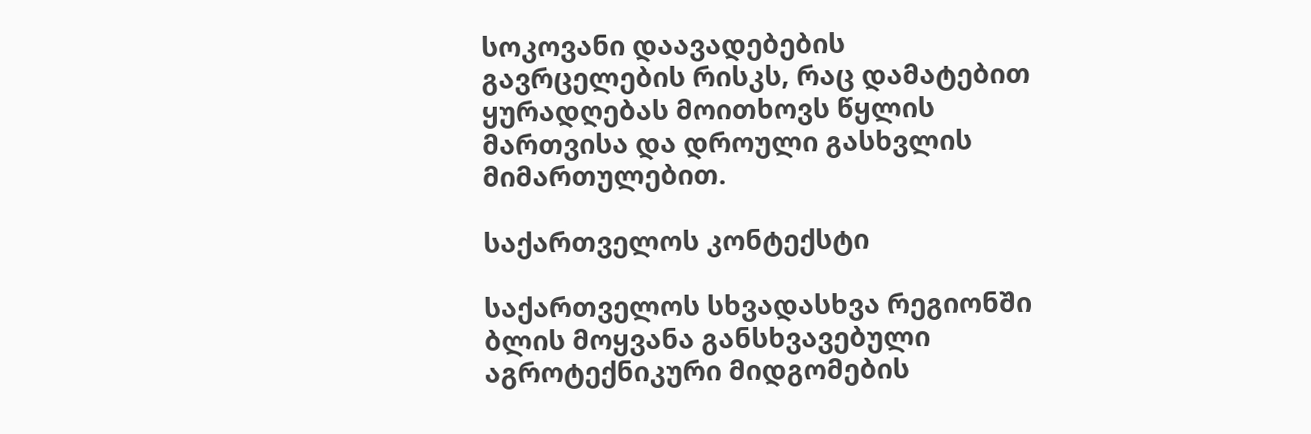სოკოვანი დაავადებების გავრცელების რისკს, რაც დამატებით ყურადღებას მოითხოვს წყლის მართვისა და დროული გასხვლის მიმართულებით.

საქართველოს კონტექსტი

საქართველოს სხვადასხვა რეგიონში ბლის მოყვანა განსხვავებული აგროტექნიკური მიდგომების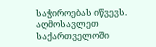საჭიროებას იწვევს. აღმოსავლეთ საქართველოში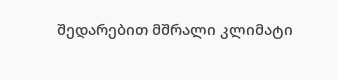შედარებით მშრალი კლიმატი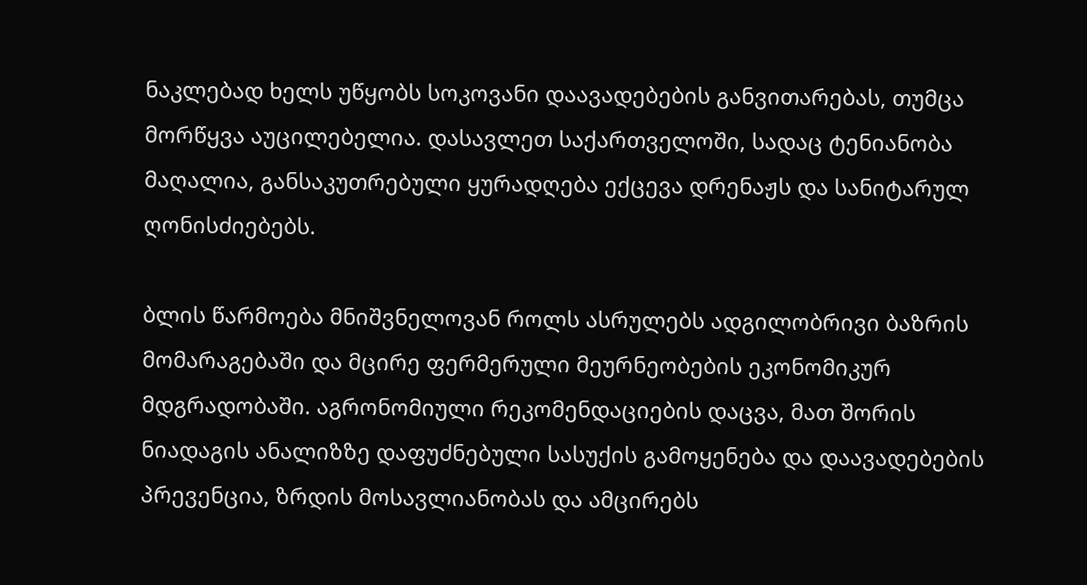ნაკლებად ხელს უწყობს სოკოვანი დაავადებების განვითარებას, თუმცა მორწყვა აუცილებელია. დასავლეთ საქართველოში, სადაც ტენიანობა მაღალია, განსაკუთრებული ყურადღება ექცევა დრენაჟს და სანიტარულ ღონისძიებებს.

ბლის წარმოება მნიშვნელოვან როლს ასრულებს ადგილობრივი ბაზრის მომარაგებაში და მცირე ფერმერული მეურნეობების ეკონომიკურ მდგრადობაში. აგრონომიული რეკომენდაციების დაცვა, მათ შორის ნიადაგის ანალიზზე დაფუძნებული სასუქის გამოყენება და დაავადებების პრევენცია, ზრდის მოსავლიანობას და ამცირებს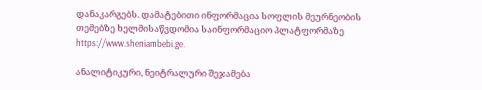დანაკარგებს. დამატებითი ინფორმაცია სოფლის მეურნეობის თემებზე ხელმისაწვდომია საინფორმაციო პლატფორმაზე https://www.sheniambebi.ge.

ანალიტიკური, ნეიტრალური შეჯამება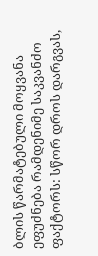ბლის წარმატებული მოყვანა ეფუძნება რამდენიმე საკვანძო ფაქტორს: სწორ დროს დარგვას,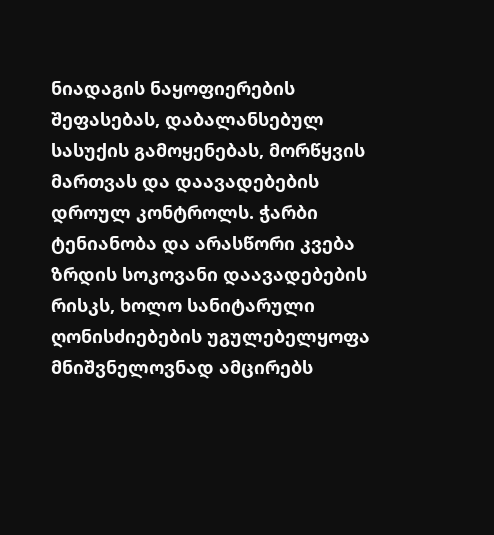ნიადაგის ნაყოფიერების შეფასებას, დაბალანსებულ სასუქის გამოყენებას, მორწყვის მართვას და დაავადებების დროულ კონტროლს. ჭარბი ტენიანობა და არასწორი კვება ზრდის სოკოვანი დაავადებების რისკს, ხოლო სანიტარული ღონისძიებების უგულებელყოფა მნიშვნელოვნად ამცირებს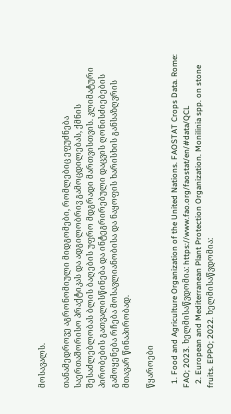მოსავალს.

თანამედროვე აგრონომიული მიდგომები, რომლებიც ეფუძნება საერთაშორისო პრაქტიკას და ადგილობრივ გამოცდილებას, ქმნის შესაძლებლობას ბლის ბაღების უფრო მდგრადი მართვისთვის. კლიმატური პირობების გათვალისწინება და ინტეგრირებული დაცვის ღონისძიებების გამოყენება რჩება მოსავლიანობისა და ნაყოფის ხარისხის განსაზღვრის მთავარ წინაპირობად.

წყაროები

  1. Food and Agriculture Organization of the United Nations. FAOSTAT Crops Data. Rome: FAO; 2023. ხელმისაწვდომია: https://www.fao.org/faostat/en/#data/QCL
  2. European and Mediterranean Plant Protection Organization. Monilinia spp. on stone fruits. EPPO; 2022. ხელმისაწვდომია: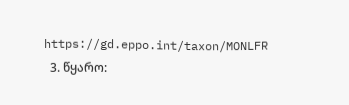https://gd.eppo.int/taxon/MONLFR
  3. წყარო: